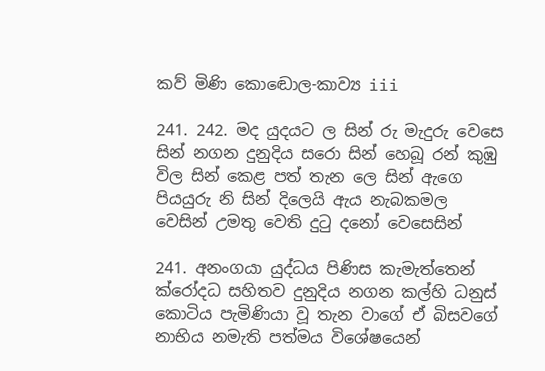කව් මිණි කොඬොල-කාව්‍ය iii

241. 242. මද යුදයට ල සින් රු මැදුරු වෙසෙ සින් නගන දුනුදිය සරො සින් හෙබූ රන් කුඹු විල සින් කෙළ පත් තැන ලෙ සින් ඇගෙ පියයුරු නි සින් දිලෙයි ඇය නැබකමල වෙසින් උමතු වෙති දුටු දනෝ වෙසෙසින්

241. අනංගයා යුද්ධය පිණිස කැමැත්තෙන් ක්රෝදධ සහිතව දුනුදිය නගන කල්හි ධනුස් කොටිය ‍පැමිණියා වූ තැන ‍වාගේ ඒ බිසවගේ නාභිය නමැති පත්මය විශේෂයෙන්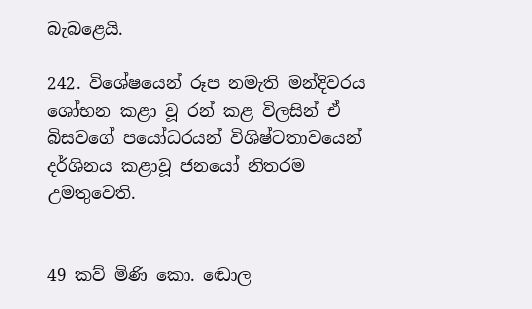බැබළෙයි.

242. විශේෂයෙන් රූප නමැති මන්දිවරය ශෝභන කළා වූ රන් කළ විලසින් ඒ බිසවගේ පයෝධරයන් වි‍ශිෂ්ටතාවයෙන් දර්ශිනය කළාවූ ජනයෝ නිතරම උමතුවෙති.


49 කව් මිණි කො‍. ඬොල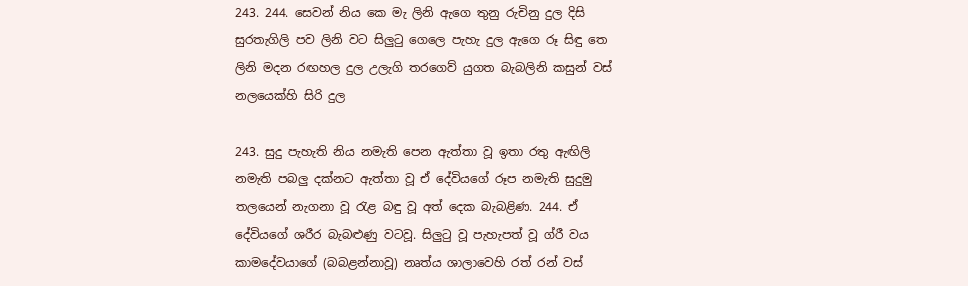243. 244. සෙවන් නිය කෙ මැ ලිනි ඇගෙ තුනු රුචිනු දුල දිසි සුරතැගිලි පව ලිනි වට සිලුටු ගෙලෙ පැහැ දුල ඇගෙ රූ සිඳු තෙ ලිනි මදන රඟහල දුල උලැගි තරගෙව් යුගත බැබලිනි කසුන් වස් නලයෙක්හි සිරි දුල

243. සුදු පැහැති නිය නමැති පෙන ඇත්තා වූ ඉතා රතු ඇඟිලි නමැති පබලු දක්නට ඇත්තා වූ ඒ දේවියගේ රූප නමැති සුදුමු තලයෙන් නැගනා වූ රැළ බඳු වූ අත් දෙක බැබළිණ. 244. ඒ දේවියගේ ශරීර බැබළුණු වටවූ. සිලුටු වූ පැහැපත් වූ ග්රී වය කාමදේව‍යාගේ (බබළන්නාවූ) නෘත්ය ශාලාවෙහි රත් රන් වස්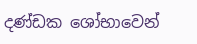දණ්ඩක ශෝභාවෙන්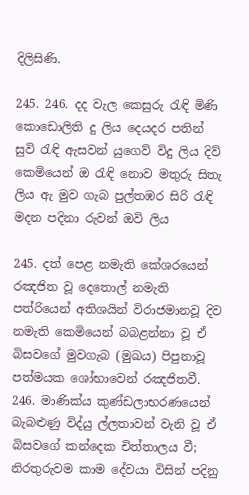දිලි‍සිණි.

245. 246. දද වැල කෙසුරු රැඳි මිණි කො‍ඩො‍ලිති දු ලිය දෙයදර පතින් සුවි රැඳි ඇසවන් යුගෙව් විදු ලිය දිව් කෙමියෙන් ඔ රැඳි නොව මතුරු සිතැ ලිය ඇ මුව ‍ගැබ පුල්තඹර සිරි රැඳි මදන පදිනා රුවන් ඔවි ලිය

245. දත් පෙළ නමැති කේශරයෙන් රඤජිත වූ දෙතොල් නමැති පත්රියෙන් අතිශයින් විරාජමානවූ දිව නමැති කෙමියෙන් බබළන්නා වූ ඒ බිසවගේ මුවගැබ (මුඛය) පිපුනාවූ පත්මයක ශෝභාවෙන් රඤජිතවී. 246. මාණික්ය කුණ්ඩලාභරණයෙන් බැබළුණු විද්යු ල්ලතාවන් වැනි වූ ඒ බිසවගේ කන්දෙක චිත්තාලය වී; නිරතුරුවම කාම දේවයා විසින් පදිනු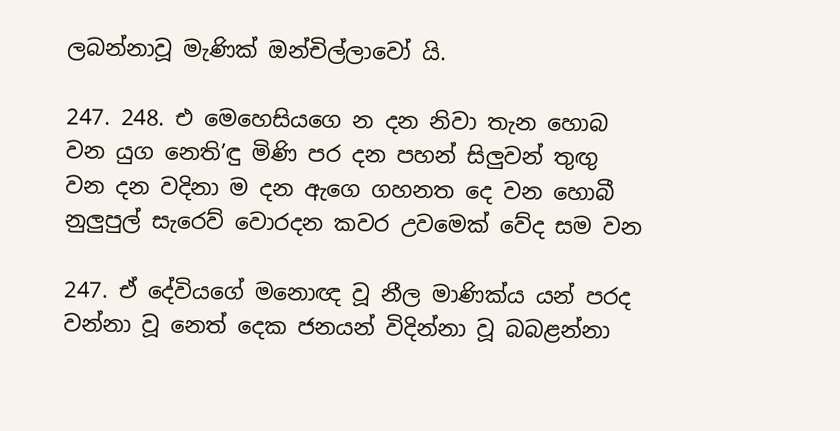ලබන්නාවූ මැණික් ඔන්චිල්ලාවෝ යි.

247. 248. එ මෙහෙසියගෙ න දන නිවා තැන හොබ වන යුග නෙති’ඳු මිණි පර දන පහන් සිලුවන් තුඟු වන දන වදිනා ම දන ඇගෙ ගහනත දෙ වන හොබී නුලුපුල් සැරෙව් වොරදන කවර උවමෙක් වේද සම වන

247. ඒ දේවියගේ මනොඥ වූ නීල මාණික්ය යන් පරද වන්නා වූ නෙත් දෙක ජනයන් විදින්නා වූ බබළන්නා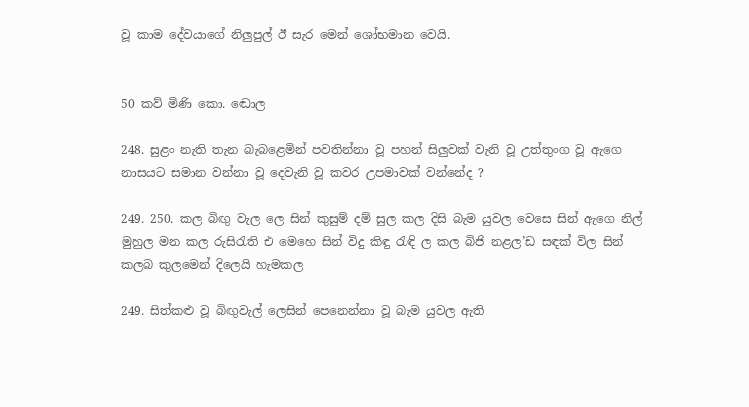වූ කාම දේවයාගේ නිලුපුල් ඊ සැර මෙන් ශෝභමාන වෙයි.


50 කව් මිණි කො‍. ඬොල

248. සුළං නැති තැන බැබළෙමින් පවතින්නා වූ පහන් සිලුවක් වැනි වූ උත්තුංග වූ ඇගෙ නාසයට සමාන වන්නා වූ දෙවැනි වූ කවර උපමාවක් වන්නේද ?

249. 250. කල බිඟු වැල ලෙ සින් කුසුම් දම් සුල කල දිසි බැම ‍යුවල වෙසෙ සින් ඇගෙ නිල් මුහුල මන කල රුසිරැති එ මෙහෙ සින් විදු කිඳු රැඳි ල කල බිජි නළල’ඩ සඳක් විල සින් කලබ කුලමෙන් දිලෙයි හැමකල

249. සිත්කළු වූ බිඟුවැල් ලෙසින් පෙනෙන්නා වූ බැම යුවල ඇති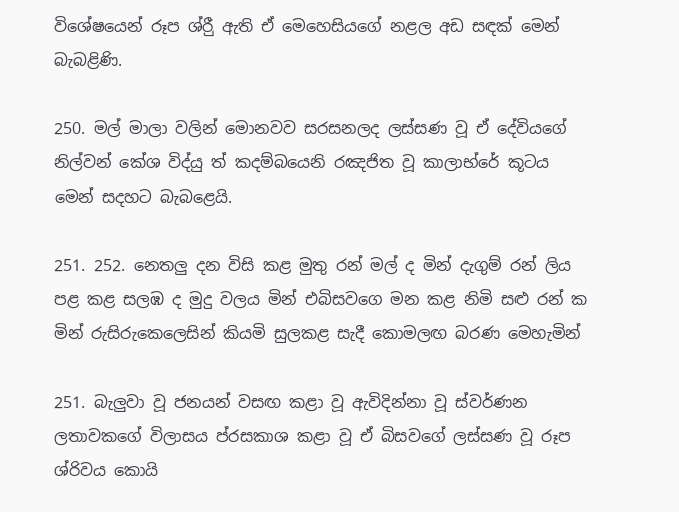විශේෂයෙන් රූප ශ්රීු ඇති ඒ මෙහෙසියගේ නළල අඩ සඳක් මෙන් බැබළිණි.

250. මල් මාලා වලින් මොනවව සරසනලද ලස්සණ වූ ඒ දේවියගේ නිල්වන් කේශ විද්යු ත් කදම්බයෙනි රඤජිත වූ කාලාභ්රේ කූටය මෙන් සදහට බැබළෙයි.

251. 252. නෙතලු දන විසි කළ මුතු රන් මල් ද මින් දැගුම් රන් ලිය පළ කළ සලඹ ද මුදු වලය මින් එබිසවගෙ මන කළ නිමි සළු රන් ක මින් රුසිරුකෙලෙසින් කියමි සුලකළ සැදී කොමලඟ බරණ මෙහැමින්

251. බැලුවා වූ ජනයන් වසඟ කළා වූ ඇවිදින්නා වූ ස්වර්ණන ලතාවකගේ විලාසය ප්රසකාශ කළා වූ ඒ බිසවගේ ලස්සණ වූ රූප ශ්රිවය කොයි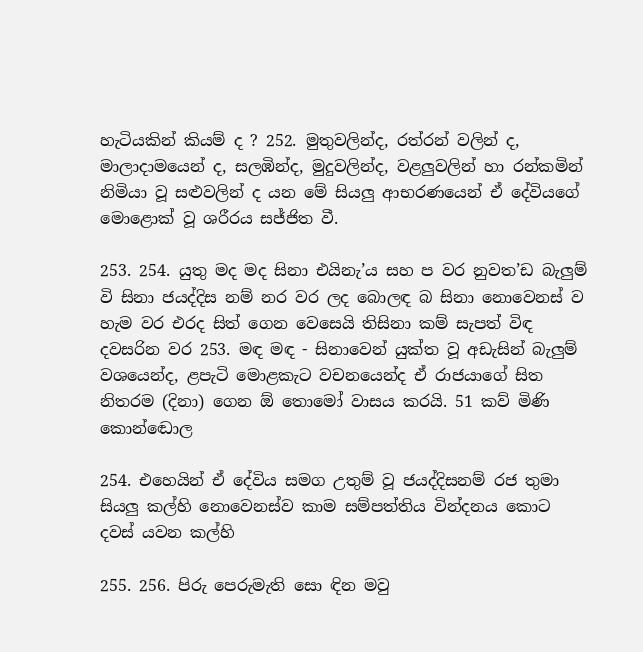හැටියකින් කියම් ද ? 252. මුතුවලින්ද, රත්රන් වලින් ද, මාලාදාමයෙන් ද, සලඹින්ද, මුදුවලින්ද, වළලුවලින් හා රන්කමින් නිමියා වූ සළුවලින් ද යන මේ සියලු ආභරණයෙන් ඒ දේවියගේ මොළොක් වූ ශරීරය සජ්ජිත වී.

253. 254. යුතු මද මද සිනා එයිනැ’ය සහ ප වර නුවත’ඩ බැලුම් වි සිනා ජයද්දිස නම් නර වර ලද බොලඳ බ සිනා නොවෙනස් ව හැම වර එරද සිත් ගෙන වෙසෙයි තිසිනා කම් සැපත් විඳ දවසරින වර 253. මඳ මඳ - සිනාවෙන් යුක්ත වූ අඩැසින් බැලුම් වශයෙන්ද, ළපැටි මොළකැට වචනයෙන්ද ඒ රාජයාගේ සිත නිතරම (දිනා) ගෙන ඕ තොමෝ වාසය කරයි. 51 කව් මිණි කො‍න්ඬොල

254. එහෙයින් ඒ දේවිය ‍සමග උතුම් වූ ජයද්දිසනම් රජ තුමා සියලු කල්හි නොවෙනස්ව කාම සම්පත්තිය වින්දනය කොට දවස් යවන කල්හි

255. 256. පිරු පෙරුමැති සො ඳින මවු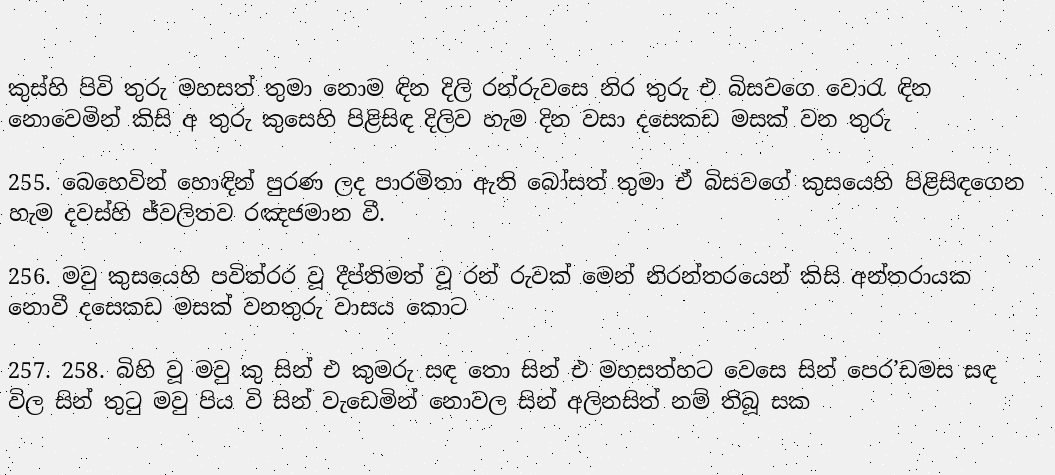කුස්හි පිවි තුරු මහසත් තුමා නොම ඳින දිලි රන්රුවසෙ නිර තුරු එ බිසවගෙ වොරැ ඳින නොවෙමින් කිසි අ තුරු කුසෙහි පිළිසිඳ දිලිව හැම දින වසා දසෙකඩ මසක් වන තුරු

255. බෙහෙවින් හොඳින් පුරණ ලද පාරමිතා ඇති බෝසත් තුමා ඒ බිසවගේ කුසයෙහි පිළිසිඳගෙන හැම දවස්හි ජ්වලිතව රඤජමාන වී.

256. මවු කුසයෙහි පවිත්රර වූ දීප්තිමත් වූ රන් රුවක් මෙන් නිරන්තරයෙන් කිසි අන්තරායක නොවී දසෙකඩ මසක් වනතුරු වාසය කොට

257. 258. බිහි වූ මවු කු සින් එ කුමරු සඳ තො සින් එ මහසත්හට වෙසෙ සින් පෙර’ඩමස සඳ විල සින් තුටු මවු පිය වි සින් වැඩෙමින් නොවල සින් අලිනසිත් නම් තිබූ සක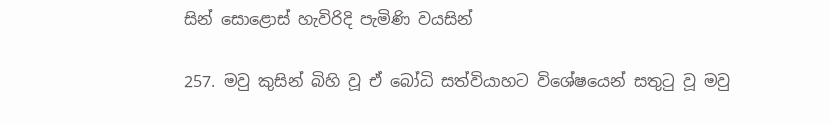සින් සොළොස් හැවිරිදි පැමිණි වයසින්

257. මවු කුසින් බිහි වූ ඒ බෝධි සත්වියාහට විශේෂයෙන් සතුටු වූ මවු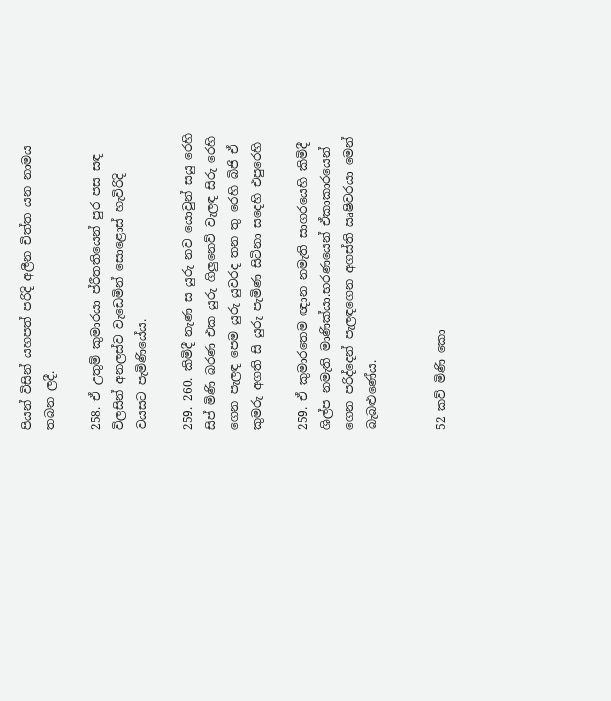පියන් විසින් යහපත් පරිදි අලීන චිත්ත යන නාමය තබන ලදී.

258. ඒ උතුම් කුමාරයා ප්රීතතියෙන් පුර පස සඳ විලසින් අනලස්ව වැඩෙමින් සොළොස් හැවිරිදි වයසට පැමිණියේය.

259. 260. කිමිදී නැණ ස යුරු නව යොවුන් සයු රෙහි සිප් මිණි බරණ එක යුරු ගිලුනෙව් වැලඳ සිරු රෙහි ගෙන පැලඳ පෙම යුරු යුවරද තන තු රෙහි බිජි ඒ කුමරු අගති සි යුරු පැමිණ සිටිනා ස‍දෙහි එපුරෙහි

259. ඒ කුමාරතෙම ඥාන නමැති සාගරයෙහි කිමිදී ශිල්ප නමැති මාණික්යා.භරණයෙන් ඒකාකාරයෙන් ගෙන පරිද්දෙන් පැලඳගෙන අගස්ති ඍෂිවරයා මෙන් බැබළුණේය.


52 කව් මිණි කො‍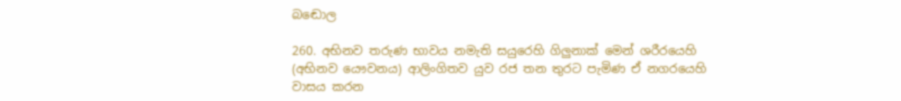බඬොල

260. අභිනව තරුණ භාවය නමැති සයුරෙහි ගිලුනාක් මෙන් ශරීරයෙහි (අභිනව යෞවනය) ආලිංගිතව යුව රජ තන තුරට පැමිණ ඒ නගරයෙහි වාසය කරන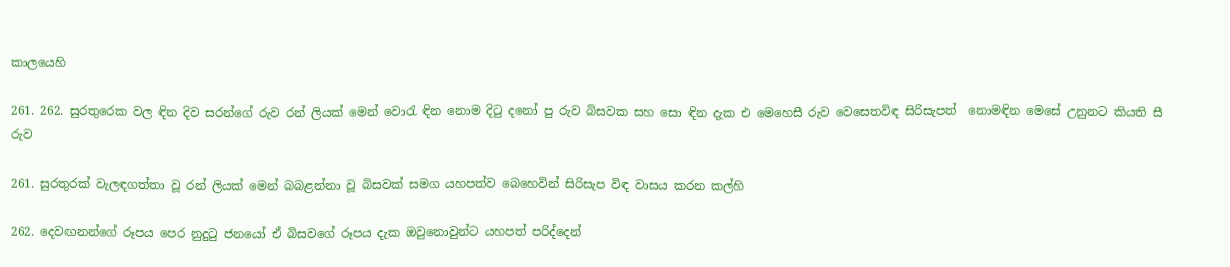කාලයෙහි

261. 262. සුරතුරෙක වල ඳින දිව සරන්ගේ රුව රන් ලියක් මෙන් වොරැ ඳින නොම දිටු ‍දනෝ පු රුව බිසවක සහ සො ඳින දැක ‍එ මෙහෙසී රුව වෙසෙතවිඳ සිරිසැපත් ‍ නොමඳින මෙසේ උනුනට කියති සී රුව

261. සුරතුරක් වැලඳ‍ගත්තා වූ රන් ලියක් මෙන් බබළන්නා වූ බිසවක් සමග යහපත්ව බෙහෙවින් සිරිසැප විඳ වාසය කරන කල්හි

262. දෙවඟනන්ගේ රූප‍ය පෙර නුදුටු ජනයෝ ඒ බිසවගේ රූපය දැක ඔවුනොවුන්ට යහපත් පරිද්දෙන්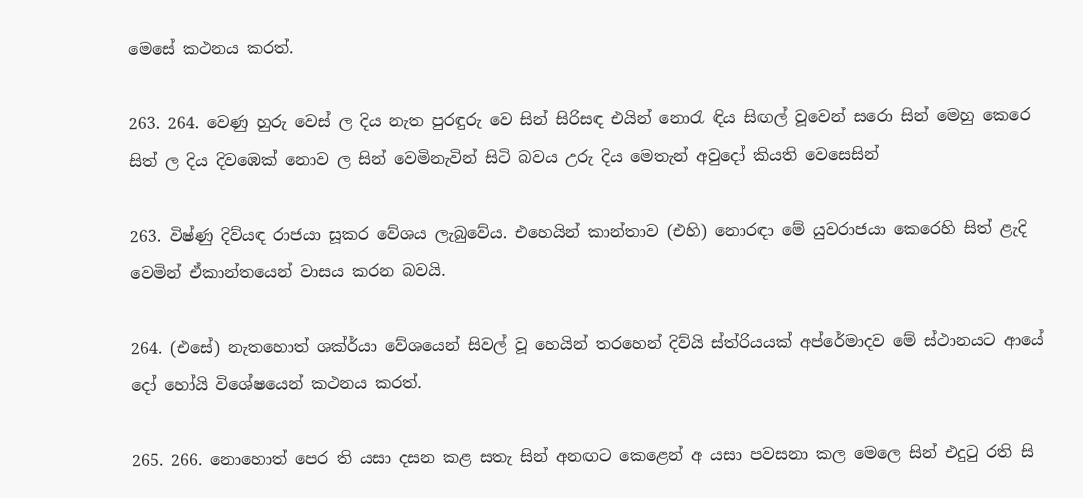මෙසේ කථනය කරත්.

263. 264. වෙණු හුරු වෙස් ල දිය නැත පුරඳුරු වෙ සින් සිරිසඳ එයින් නොරැ ඳිය සිඟල් ‍වූවෙන් සරො සින් මෙහු කෙරෙ සිත් ල දිය දිවඹෙක් නොව ල සින් වෙමිනැවින් සිටි බවය උරු දිය මෙතැන් අවුදෝ කියති වෙසෙසින්

263. විෂ්ණු දිව්යඳ රාජයා සූකර වේශය ‍ලැබුවේය. එහෙයින් කාන්තාව (එහි) නොරඳා මේ යුවරාජයා කෙරෙහි සිත් ළැදි වෙමින් ඒකාන්තයෙන් වාසය කරන බවයි.

264. (එසේ) නැතහොත් ශක්ර්යා වේශයෙන් සිවල් වූ හෙයින් තරහෙන් දිව්යි ස්ත්රියයක් අප්රේමාදව මේ ස්ථානයට ආයේ දෝ හෝයි විශේෂයෙන් කථනය කරත්.

265. 266. නොහොත් පෙර ති යසා දසන කළ සතැ සින් අනඟට කෙළෙන් අ යසා පවසනා කල මෙලෙ සින් එදුටු රති සි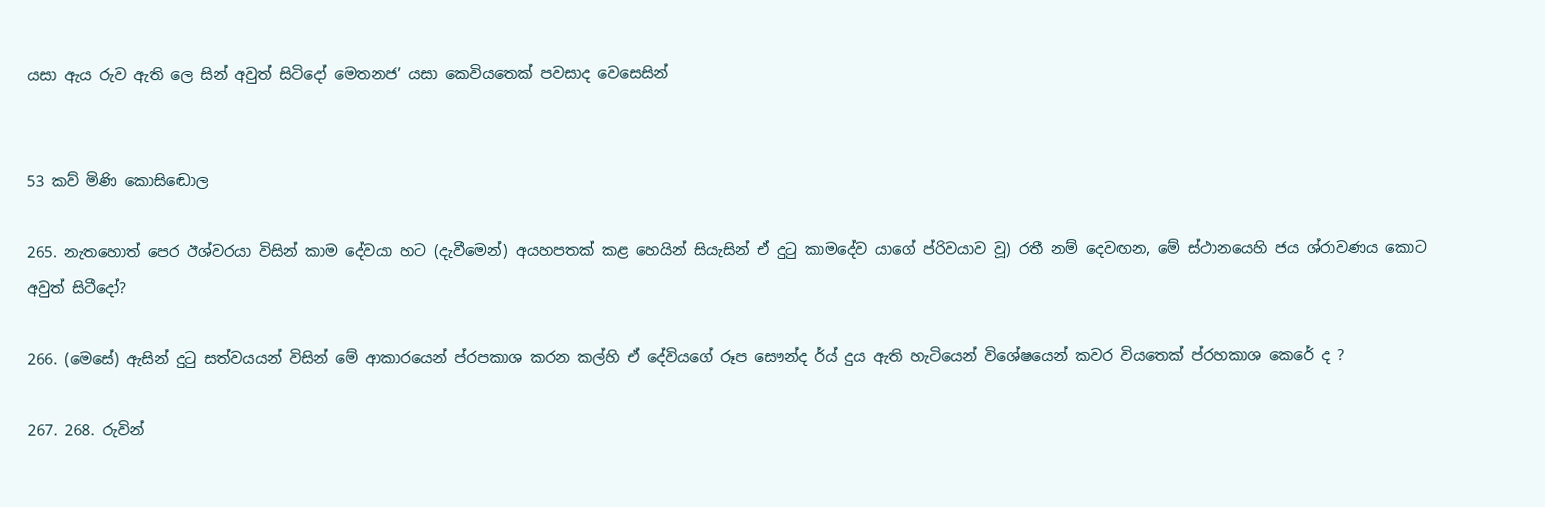යසා ඇය රුව ඇති ලෙ සින් අවුත් සිටිදෝ මෙතනජ’ යසා කෙවියතෙක් පවසාද වෙසෙසින්


53 කව් මිණි කො‍සිඬොල

265. නැතහොත් පෙර ඊශ්වරයා විසින් කාම දේවයා හට (දැවීමෙන්) අයහපතක් කළ හෙයින් සියැසින් ඒ දුටු කාමදේව ‍යාගේ ප්රිවයාව වූ) රතී නම් දෙවඟන, මේ ස්ථානයෙහි ජය ශ්රාවණය කොට අවුත් සිටීදෝ?

266. (මෙසේ) ඇසින් දුටු සත්වයයන් විසින් මේ ආකාරයෙන් ප්රපකාශ කරන කල්හි ඒ දේවියගේ රූප සෞන්ද ර්ය් දුය ඇති ‍හැටියෙන් විශේෂයෙන් කවර වියතෙක් ප්රහකාශ කෙරේ ද ?

267. 268. රුවින්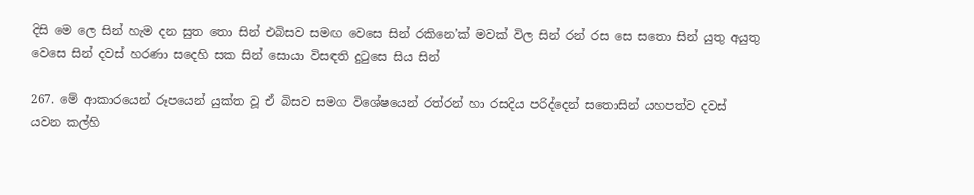දිසි මෙ ලෙ සින් හැම දන සුත තො සින් එබිසව සමඟ වෙසෙ සින් රකිනෙ’ක් මවක් විල සින් රන් රස සෙ ‍සතො සින් යුතු අයුතු වෙසෙ සින් දවස් හරණා ස‍දෙහි සක සින් සොයා විසඳති දුටුසෙ සිය සින්

267. මේ ආකාරයෙන් රූපයෙන් යුක්ත වූ ඒ බිසව සමග විශේෂයෙන් රත්රන් හා රසදිය පරිද්දෙන් සතොසින් යහපත්ව දවස් යවන කල්හි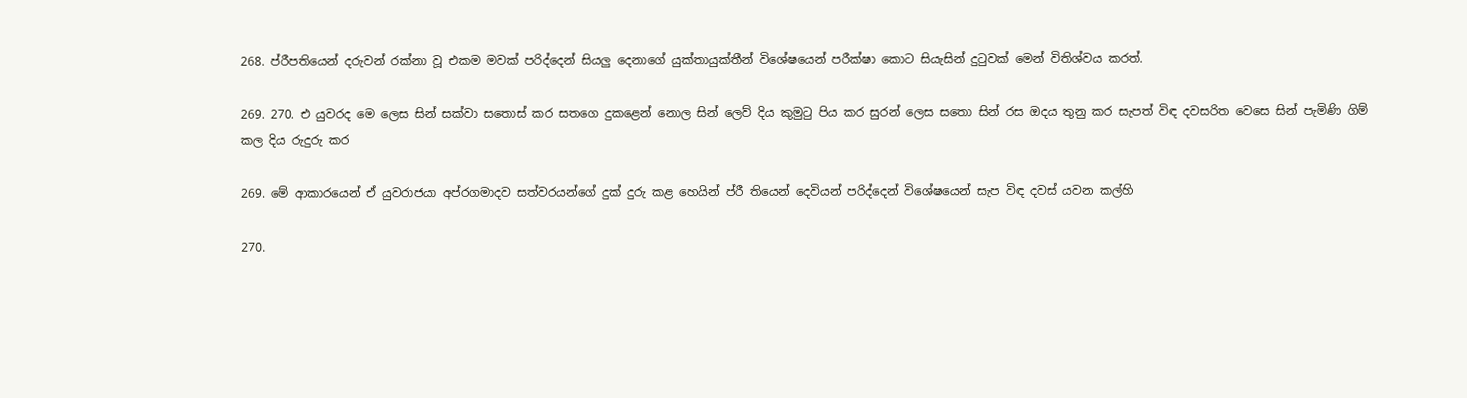268. ප්රීපතියෙන් දරුවන් රක්නා වූ එකම මවක් පරිද්දෙන් සියලු දෙනාගේ යුක්තායුක්තීන් විශේෂයෙන් පරීක්ෂා කොට සියැසින් දුටුවක් මෙන් විතිශ්වය කරත්.

269. 270. එ යුවරද මෙ ලෙස සින් සක්වා සතොස් කර සතගෙ දුකළෙන් නොල සින් ලෙව් දිය කුමුටු පිය කර සුරන් ලෙස සතො සින් රස ඔදය තුනු කර සැපත් විඳ දවසරිත වෙසෙ සින් පැමිණි ගිම් කල දිය රුදුරු කර

269. මේ ආකාරයෙන් ඒ යුවරාජයා අප්රගමාදව සත්වරයන්ගේ දුක් දුරු කළ හෙයින් ප්රී තියෙන් දෙවියන් පරිද්දෙන් විශේෂයෙන් සැප විඳ දවස් යවන කල්හි

270.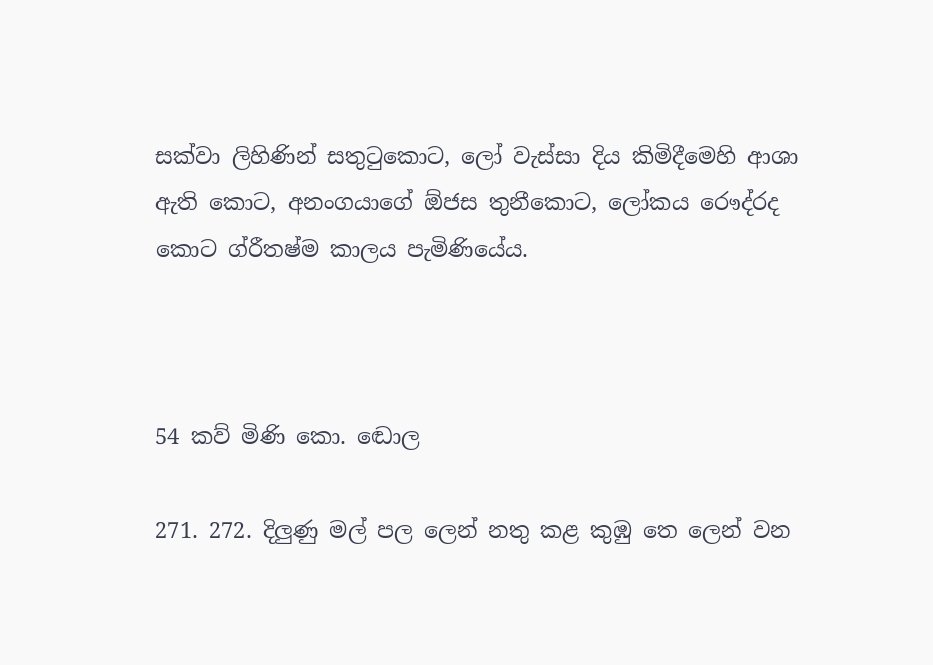සක්වා ලිහිණින් සතුටුකොට, ලෝ වැස්සා දිය කිමිදීමෙහි ආශා ඇති‍ කොට, අනංගයාගේ ඕජස තුනීකොට, ලෝකය රෞද්රද කොට ග්රීතෂ්ම කාලය පැමිණියේය.



54 කව් මිණි කො‍. ඬොල

271. 272. දිලුණු මල් පල ලෙන් නතු කළ කුඹු තෙ ලෙන් වන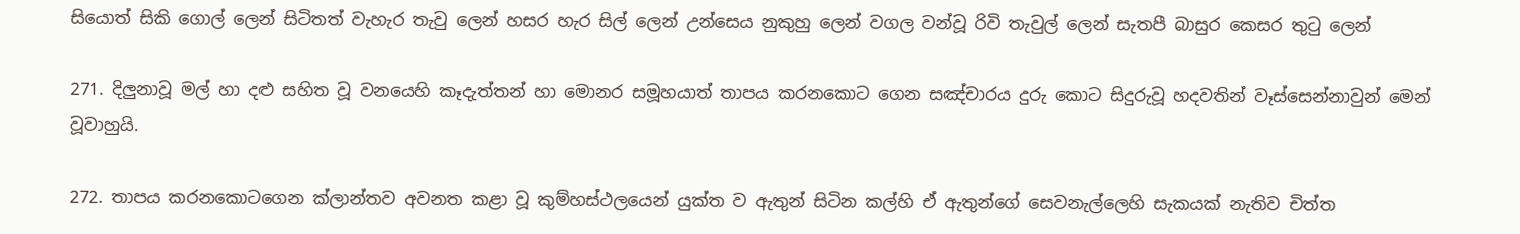සියොත් සිකි ගොල් ලෙන් සිටිතත් වැහැර තැවු ලෙන් හසර හැර සිල් ලෙන් උන්සෙය නුකුහු ලෙන් වගල වන්වූ රිවි තැවුල් ලෙන් සැතපී බාසුර කෙ‍සර තුටු‍ ලෙන්

271. දිලුනාවූ මල් හා දළු සහිත වූ වනයෙහි කෑදැත්තන් හා මොනර සමූහයාත් තාපය කරනකොට ගෙන සඤ්චාරය දුරු කොට සිදුරුවූ හදවතින් වෑස්සෙන්නාවුන් මෙන් වූවාහුයි.

272. තාපය කරනකොටගෙන ක්ලාන්තව අවනත කළා වූ කුම්හස්ථලයෙන් යුක්ත ව ඇතුන් සිටින කල්හි ඒ ඇතුන්ගේ සෙවනැල්ලෙහි සැකයක් නැතිව චිත්ත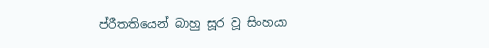ප්රීතතියෙන් බාහු සූර වූ සිංහයා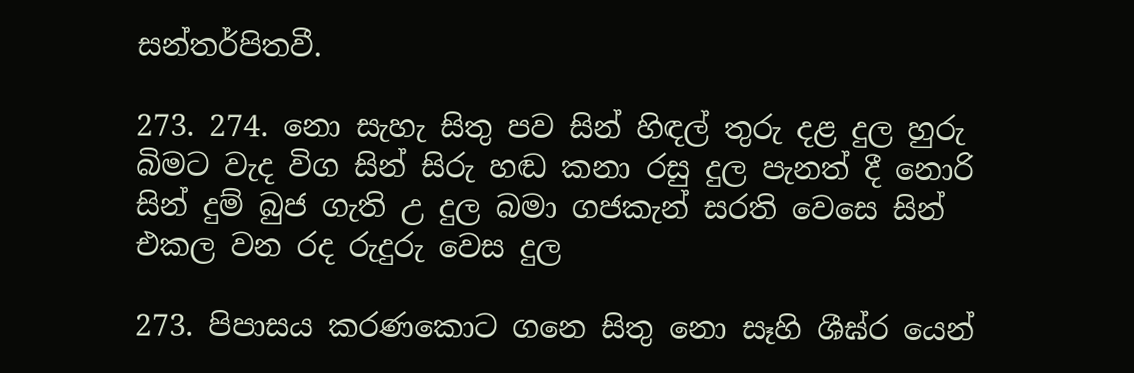සන්තර්පිතවී.

273. 274. නො සැහැ සිතු පව සින් හිඳල් තුරු දළ දුල හුරු බිමට වැද විග සින් සිරු හඬ කනා රසු දුල පැනත් දී නොරි සින් දුම් බුජ ගැති උ දුල බමා ගජකැන් සරති වෙසෙ සින් එකල වන රද රුදුරු වෙස දුල

273. පිපාසය කරණකොට ගනෙ සිතු නො සෑහි ශීඝ්ර යෙන්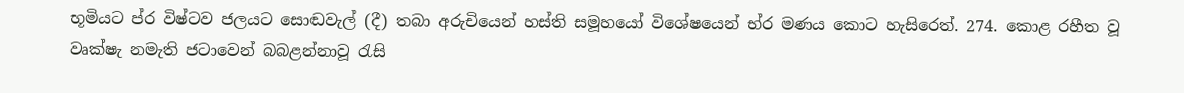භූමියට ප්ර විෂ්ටව ජලයට සොඬවැල් (දී) තබා අරුචියෙන් හස්ති සමූහයෝ විශේෂයෙන් භ්ර මණය කොට හැසිරෙත්. 274. කොළ රහීත වූ වෘක්ෂැ නමැති ජටාවෙන් බබළන්නාවූ රැසි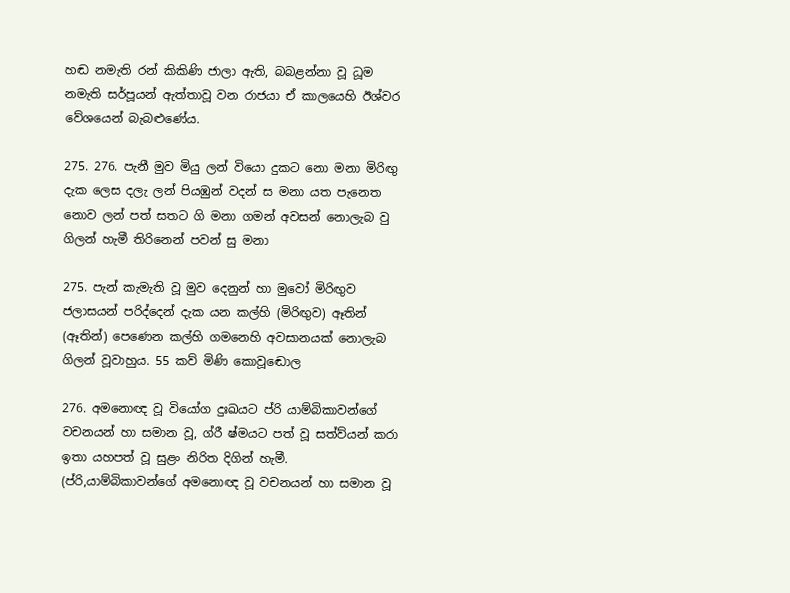හඬ නමැති රන් කිකිණි ජාලා ඇති, බබළන්නා වූ ධූම නමැති සර්පූයන් ඇත්තාවූ වන රාජයා ඒ කාලයෙහි ඊශ්වර වේශයෙන් බැබළුණේය.

275. 276. පැනී මුව මියු ලන් වියො දුකට නො මනා මිරිඟු දැක ලෙස දලැ ලන් පියඹුන් වදන් ස මනා යත පැනෙත නොව ලන් පත් සතට ගි මනා ගමන් අවසන් නොලැබ වු ගිලන් හැමී තිරිනෙන් පවන් සු මනා

275. පැන් කැමැති වූ මුව දෙනුන් ‍හා මුවෝ මිරිඟුව ජලාසයන් පරිද්දෙන් දැක යන කල්හි (මිරිඟුව) ඈතින් (ඈතින්) පෙණෙන කල්හි ගමනෙහි අවසානයක් නොලැබ ගිලන් වූවාහුය. 55 කව් මිණි කො‍වූඬොල

276. අමනොඥ වූ වියෝග දුඃඛයට ප්රි යාම්බිකාවන්ගේ වචනයන් හා සමාන වූ, ග්රී ෂ්මයට පත් වූ සත්ව්යන් කරා ඉතා යහපත් වූ සුළං නිරිත දිගින් හැමී. (ප්රි,යාම්බිකාවන්ගේ අමනොඥ වූ වචනයන් හා සමාන වූ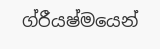ග්රීයෂ්මයෙන්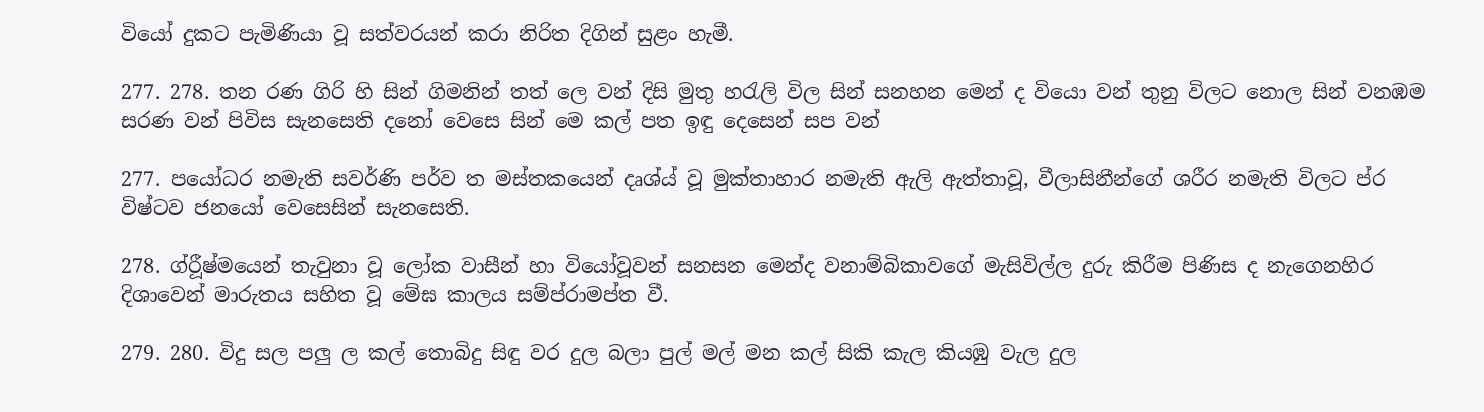වියෝ දුකට පැමිණියා වූ සත්වරයන් කරා නිරිත දිගින් සුළං හැමී.

277. 278. තන රණ ගිරි හි සින් ගිමනින් තත් ලෙ වන් දිසි මුතු හරැලි විල සින් සනහන මෙන් ද වියො වන් තුනු විලට නොල සින් වනඹම සරණ වන් පිවිස සැනසෙති දනෝ වෙසෙ සින් මෙ කල් පත ඉඳු දෙසෙන් සප වන්

277. පයෝධර නමැති සවර්ණි පර්ව ත මස්තකයෙන් දෘශ්ය් වූ මුක්තාහාර නමැති ඇලි ඇත්තාවූ, වීලාසිනීන්ගේ ශරීර නමැති විලට ප්ර විෂ්ටව ජනයෝ වෙසෙසින් සැනසෙති.

278. ග්රීූෂ්මයෙන් තැවුනා වූ ලෝක වාසීන් හා වියෝවූවන් සනසන මෙන්ද වනාම්බිකාවගේ මැසිවිල්ල දුරු කිරීම පිණිස ද නැගෙනහිර දිශාවෙන් මාරුතය සහිත වූ මේඝ කාලය සම්ප්රාමප්ත වී.

279. 280. විදු සල පලු ල කල් තොබිදු සිඳු වර දුල බලා පුල් මල් මන කල් සිකි කැල කියඹු වැල දුල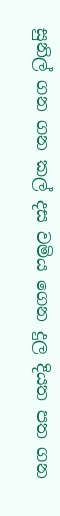සුනිල් ගන ගන කල් දස වමිය ගෙන දුල දියත පත ගන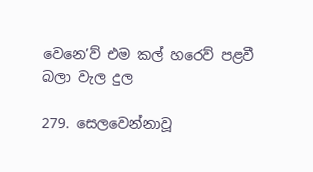වෙනෙ’ව් එම කල් හරෙව් පළවී බලා වැල දුල

279. සෙලවෙන්නාවූ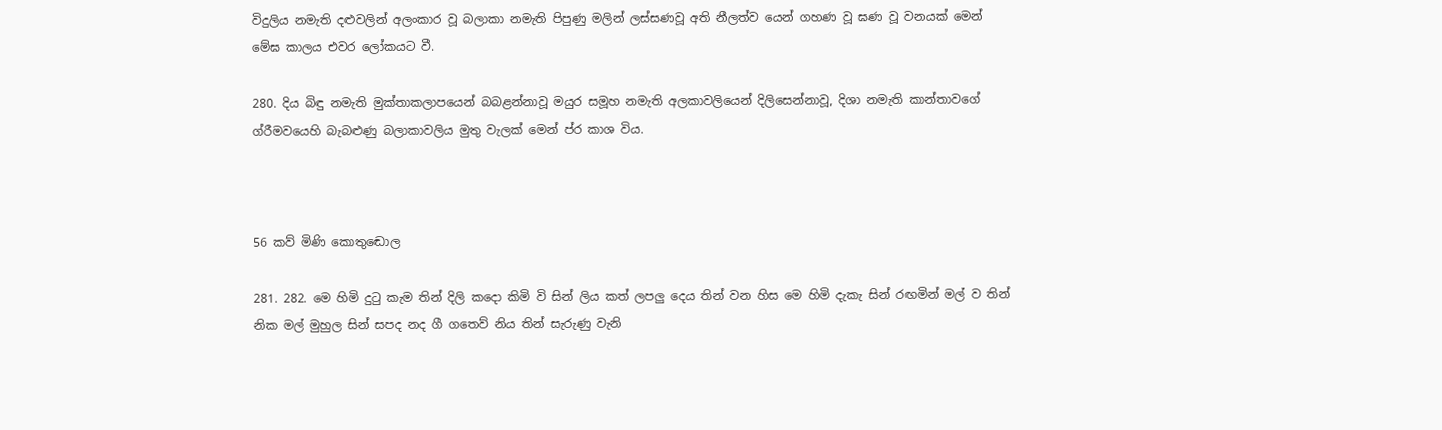විදුලිය නමැති දළුවලින් අලංකාර වූ බලාකා නමැති පිපුණු මලින් ලස්සණවූ අති නීලත්ව යෙන් ගහණ වූ ඝණ වූ වනයක් මෙන් මේඝ කාලය එවර ලෝකයට වී.

280. දිය බිඳු නමැති මුක්තාකලාපයෙන් බබළන්නාවූ මයුර සමූහ නමැති අලකාවලියෙන් දිලිසෙන්නාවූ, දිශා නමැති කාන්තාවගේ ග්රීමවයෙහි බැබළුණු බලාකාවලිය මුතු වැලක් මෙන් ප්ර කාශ විය.



56 කව් මිණි කො‍තුඬොල

281. 282. මෙ හිමි දුටු කැම තින් දිලි කදො කිමි වි සින් ලිය කත් ලපලු දෙය තින් වන හිස මෙ හිමි දැකැ සින් රඟමින් මල් ව තින් නික මල් මුහුල සින් සපද නද ගී ගතෙව් නිය තින් සැරුණු වැනි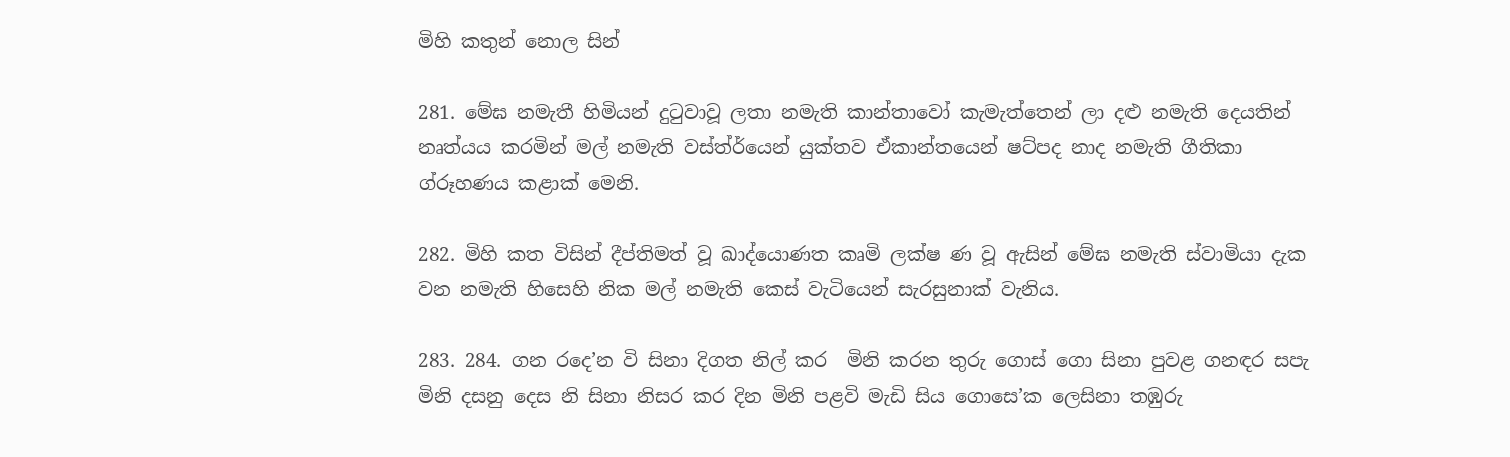මිහි කතුන් නොල සින්

281. මේඝ නමැතී හිමියන් දුටුවාවූ ලතා නමැති කාන්තාවෝ කැමැත්තෙන් ලා දළු නමැති දෙයතින් නෘත්යය කරමින් මල් නමැති වස්ත්ර්යෙන් යුක්තව ඒකාන්තයෙන් ෂට්පද නාද නමැති ගීතිකා ග්රූහණය කළාක් මෙනි.

282. මිහි කත විසින් දීප්තිමත් වූ ඛාද්යොණත කෘමි ලක්ෂ ණ වූ ඇසින් මේඝ නමැති ස්වාමියා දැක වන නමැති හිසෙහි නික මල් නමැති කෙස් වැටියෙන් සැරසුනාක් වැනිය.

283. 284. ගන රදෙ’න වි සිනා දිගත නිල් කර ‍ මිනි කරන තුරු ගොස් ගො සිනා පුවළ ගනඳර සපැ මිනි දසනු දෙස නි සිනා නිසර කර දින මිනි පළ‍වි මැඩි සිය ගොසෙ’ක ලෙසිනා තඹුරු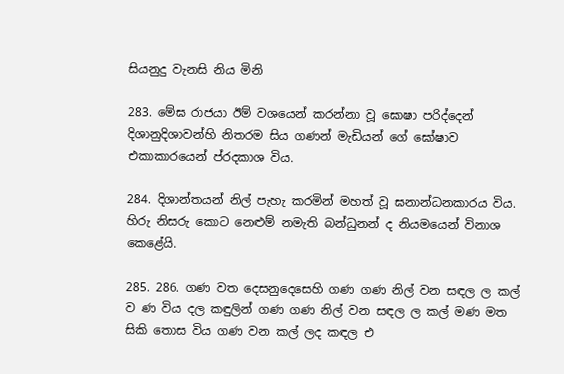සියනුදු වැනසි නිය මිනි

283. මේඝ රාජයා ‍ඊම් වශයෙන් කරන්නා වූ ඝොෂා පරිද්දෙන් දිශානුදිශාවන්හි නිතරම සිය ගණන් මැඩියන් ගේ ඝෝෂාව එකාකාරයෙන් ප්රදකාශ විය.

284. දිශාන්තයන් නිල් පැහැ කරමින් මහත් වූ ඝනාන්ධනකාරය විය. හිරු නිසරු කොට නෙළුම් නමැති බන්ධුනන් ද නියමයෙන් විනාශ කෙළේයි.

285. 286. ගණ වත දෙසනුදෙසෙහි ගණ ගණ නිල් වන සඳල ල කල් ව ණ විය දල කඳුලින් ගණ ගණ නිල් වන සඳල ල කල් මණ මත සිකි තොස විය ගණ වන කල් ලද කඳල එ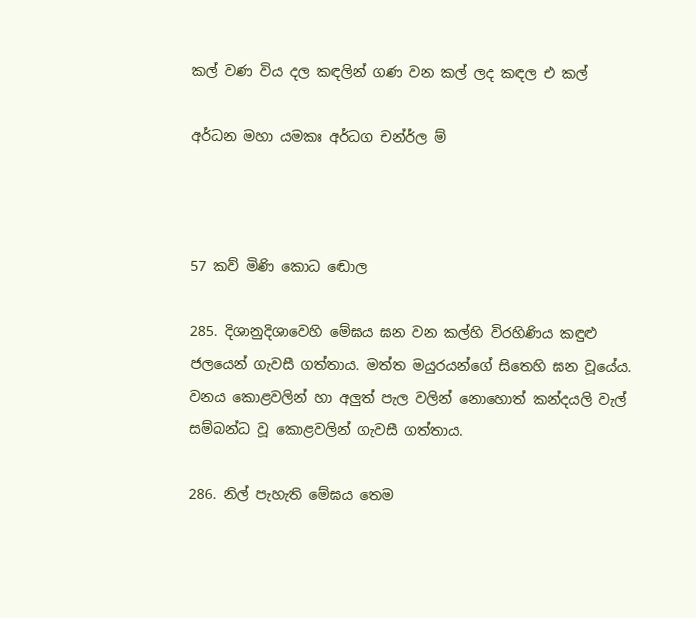කල් වණ විය දල කඳලින් ගණ වන කල් ලද කඳල එ කල්

අර්ධන මහා යමකඃ අර්ධග චන්ර්ල ම්



57 කව් මිණි කො‍ධ ඬොල

285. දිශානුදිශාවෙහි මේඝ‍ය ඝන වන කල්හි විරහිණිය කඳුළු ජලයෙන් ගැවසී ගත්තාය. මත්ත මයුරයන්ගේ සිතෙහි ඝන වූයේය. වනය කොළවලින් හා අලුත් පැල වලින් නොහොත් කන්දයලි වැල් සම්බන්ධ‍ වූ කොළවලින් ගැවසී ගත්තාය.

286. නිල් පැහැති මේඝය තෙම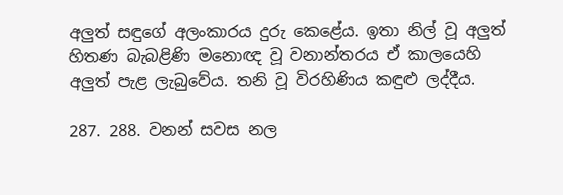අලුත් සඳුගේ අලංකාරය දුරු කෙළේය. ඉතා නිල් වූ අලුත් හිතණ බැබළිණි මනොඥ වූ වනාන්තරය ඒ කාලයෙහි අලුත් පැළ ලැබුවේය. තනි වූ විරහිණිය කඳුළු ලද්දීය.

287. 288. වනන් සවස නල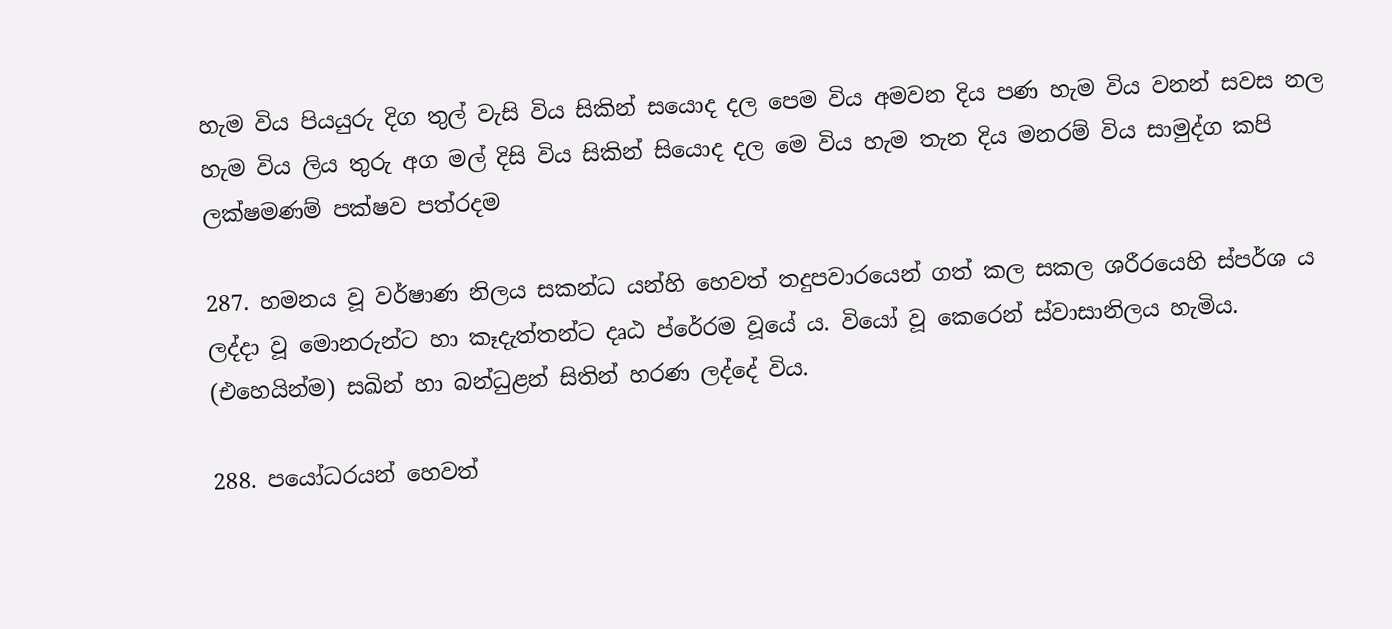හැම විය පියයුරු දිග තුල් වැසි විය සිකින් සයොද දල පෙම විය අමවන දිය පණ හැම විය වනන් සවස නල හැම විය ලිය තුරු අග මල් දිසි විය සිකින් සියොද දල මෙ විය හැම තැන දිය මනරම් විය සාමුද්ග කපි ලක්ෂමණම් පක්ෂව පත්රදම

287. හමනය වූ වර්ෂාණ නිලය සකන්ධ යන්හි හෙවත් තදුපවාරයෙන් ගත් කල සකල ශරීරයෙහි ස්පර්ශ ය ලද්දා වූ මොනරුන්ට හා කෑදැත්තන්ට දෘඨ ප්රේරම වූයේ ය. වියෝ වූ කෙරෙන් ස්වාසානිලය හැමිය. (එහෙයින්ම) සඛින් හා බන්ධුළන් සිතින් හරණ ලද්දේ විය.

288. පයෝධරයන් හෙවත්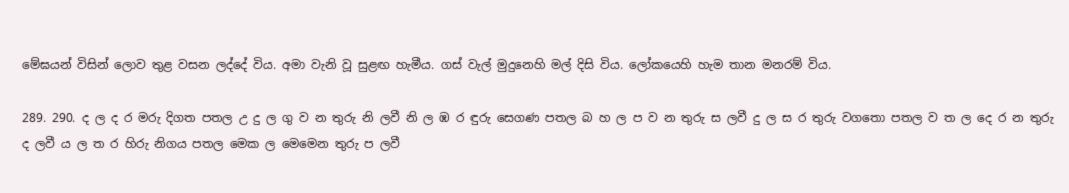මේඝයන් විසින් ලොව තුළ වසන ලද්දේ විය. අමා වැනි වූ සුළඟ හැමීය. ගස් වැල් මුදුනෙහි මල් දිසි විය. ලෝකයෙහි හැම තාන මනරම් විය.

289. 290. ද ල ද ර මරු දිගත පතල උ දු ල ගු ව න තුරු නි ලවී නි ල ඹ ර ඳුරු සෙගණ පතල බ හ ල ප ව න තුරු ස ලවී දු ල ස ර තුරු වගතො පතල ව ත ල දෙ ර න තුරු ද ලවී ය ල ත ර හිරු නිගය පතල මෙක ල මෙමෙන තුරු ප ලවී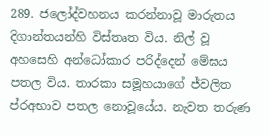289. ජලෝද්වහනය කරන්නාවූ මාරුතය දිගාන්තයන්හි විස්තෘත විය. නිල් වූ අහසෙහි අන්ධෝකාර පරිද්දෙන් මේඝය පතල විය. තාරකා සමූහයාගේ ජ්වලිත ප්රඅභාව පතල නොවූයේය. නැවත තරුණ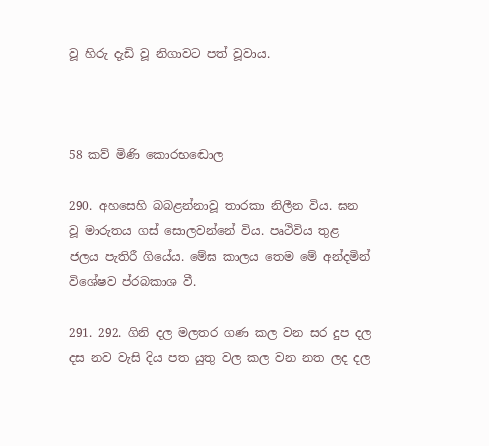වූ හිරු දැඩි වූ නිගාවට පත් වූවාය.



58 කව් මිණි කො‍රභඬොල

290. අහසෙහි බබළන්නාවූ තාරකා නිලීන විය. ඝන වූ මාරුතය ගස් සොලවන්නේ විය. පෘථිවිය තුළ ජලය පැතිරී ගියේය. මේඝ කාලය තෙම මේ අන්දමින් විශේෂව ප්රබකාශ වී.

291. 292. ගිනි දල මලතර ගණ කල වන සර දුප දල දස නව වැසි දිය පත යුතු වල කල වන නත ලද දල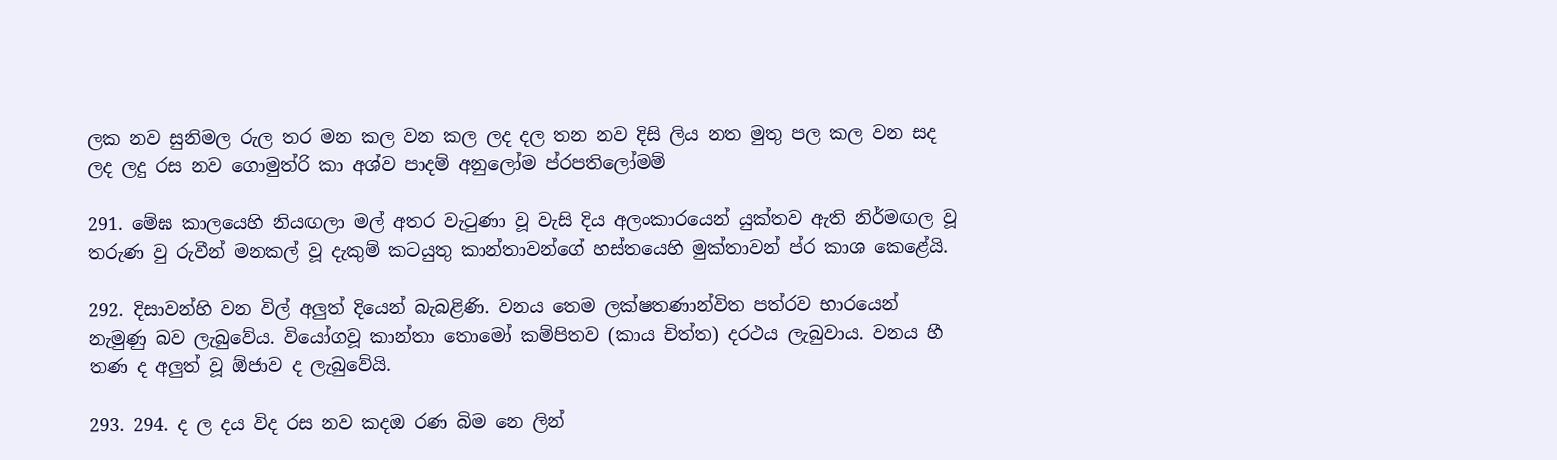ලක නව සුනිමල රුල තර මන කල වන කල ලද දල තන නව දිසි ලිය නත මුතු පල කල වන සද ලද ලදු රස නව ගොමුත්රි කා අශ්ව පාදම් අනුලෝම ප්රපතිලෝමම්

291. මේඝ කාලයෙහි නියඟලා මල් අතර වැටුණා වූ වැසි දිය අලංකාරයෙන් යුක්තව ඇති නිර්මඟල වූ තරුණ වු රුවීන් මනකල් වූ දැකුම් කටයුතු කාන්තාවන්ගේ හස්තයෙහි මුක්තාවන් ප්ර කාශ කෙළේයි.

292. දිසාවන්හි වන විල් අලුත් දියෙන් බැබළිණි. වනය තෙම ලක්ෂතණාන්විත පත්රව භාරයෙන් නැමුණු බව ලැබුවේය. වියෝගවූ කාන්තා තොමෝ කම්පිතව (කාය චිත්ත) දරථය ලැබුවාය. වනය හී තණ ද අලුත් වූ ඕජාව ද ලැබුවේයි.

293. 294. ද ල දය විද රස නව කදඔ රණ බිම නෙ ලින්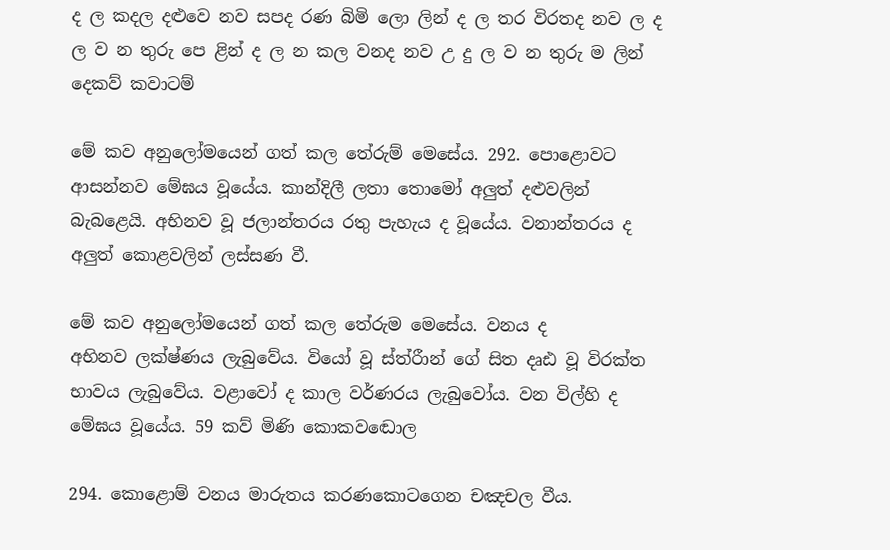ද ල කදල දළුවෙ නව සපද රණ බිමි ලො ලින් ද ල තර විරතද නව ල ද ල ව න තුරු පෙ ළින් ද ල න කල වනද නව උ දු ල ව න තුරු ම ලින් දෙකව් කවාටම්

මේ කව අනුලෝමයෙන් ගත් කල තේරුම් මෙසේය. 292. පොළොවට ආසන්නව මේඝය වූයේය. කාන්දිලී ලතා තොමෝ අලුත් දළුවලින් බැබළෙයි. අභිනව වූ ජලාන්තරය රතු පැහැය ද වූයේය. වනාන්තර‍ය ද අලුත් කොළවලින් ලස්සණ වී.

මේ කව අනුලෝමයෙන් ගත් කල තේරුම මෙසේය. වනය ද අභිනව ‍ලක්ෂ්ණය ලැබුවේය. වියෝ වූ ස්ත්රීාන් ගේ සිත දෘඪ වූ විරක්ත භාවය ලැබුවේය. වළාවෝ ද කාල වර්ණරය ලැබුවෝය. වන විල්හි ද මේඝය වූයේය. 59 කව් මිණි කො‍කවඬොල

294. කොළොම් වනය මාරුතය කරණකොටගෙන චඤචල වීය.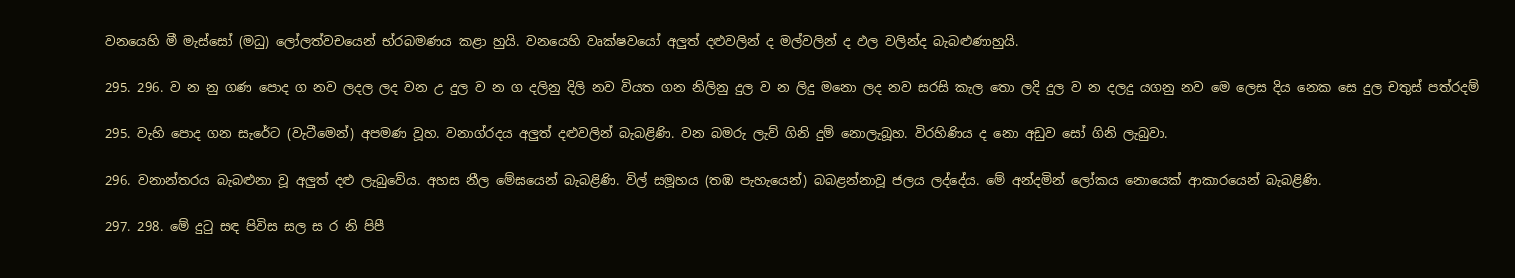වනයෙහි මී මැස්සෝ (මධු) ලෝලත්වචයෙන් භ්රබමණය කළා හුයි. වනයෙහි වෘක්ෂවයෝ අලුත් දළුවලින් ද මල්වලින් ද ‍ඵල වලින්ද බැබළුණාහුයි.

295. 296. ව න නු ගණ පොද ග නව ලදල ලද වන උ දුල ව න ග දලිනු දිලි නව වියත ගන නිලිනු දුල ව න ලිදු මනො ලද නව සරසි කැල තො ලදි දුල ව න දලදු යගනු නව මෙ ලෙස දිය නෙක සෙ දුල චතුස් පත්රදම්

295. වැහි පොද ගන සැරේට (වැටීමෙන්) අපමණ වූහ. වනාග්රදය අලුත් ‍දළුවලින් බැබළිණි. වන බමරු ලැව් ගිනි දුම් නොලැබූහ. විරහිණිය ද නො අඩුව සෝ ගිනි ලැබුවා.

296. වනාන්තරය බැබළුනා වූ අලුත් දළු ලැබුවේය. අහස නීල මේඝයෙන් බැබළිණි. විල් සමූහය (තඹ පැහැයෙන්) බබළන්නාවූ ජලය ලද්දේය. මේ අන්දමින් ලෝකය නොයෙක් ආකාරයෙන් බැබළිණි.

297. 298. මේ දුටු සඳ පිවිස සල ස ර නි පිපී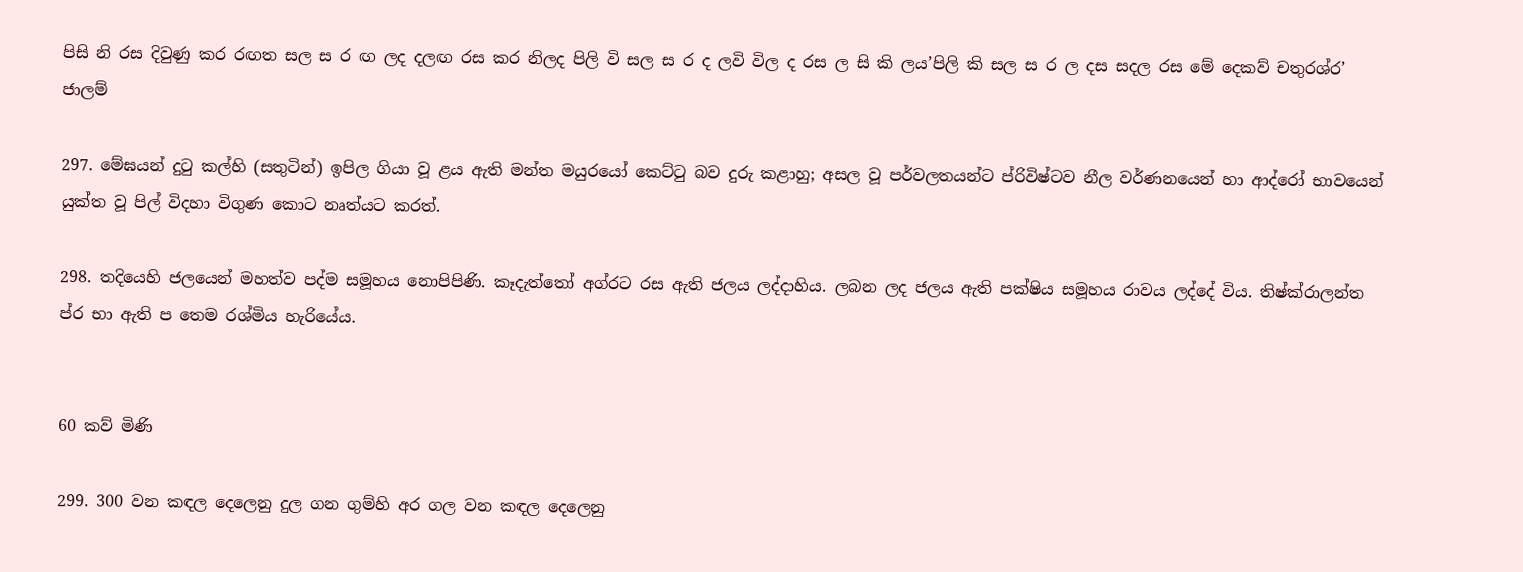පිසි නි රස දිවුණු කර රඟත සල ස ර ඟ ලද දලඟ රස කර නිලද පිලි වි සල ස ර ද ලවි විල ද රස ල සි කි ලය’පිලි කි සල ස ර ල දස සදල රස මේ දෙකව් චතුරශ්ර’ ජාලම්

297. මේඝයන් දුටු කල්හි (සතුටින්) ඉපිල ගියා වූ ළය ඇති මන්ත මයුරයෝ කෙට්ටු බව දුරු කළාහු; අසල වූ පර්වලතයන්ට ප්රිවිෂ්ටව නීල වර්ණනයෙන් හා ආද්රෝ භාවයෙන් යුක්ත වූ පිල් විදහා විගුණ කොට නෘත්යට කරත්.

298. තදියෙහි ජලයෙන් මහත්ව පද්ම සමූහය නොපිපිණි. කෑදැත්තෝ අග්රට රස ඇති ජලය ලද්දාහිය. ලබන ලද ජලය ඇති පක්ෂිය සමූහය රාවය ලද්දේ විය. තිෂ්ක්රාලන්ත ප්ර භා ඇති ප තෙම රශ්මිය හැරියේය.


60 කව් මිණි

299. 300 වන කඳල දෙලෙනු දුල ගන ගුම්හි අර ගල වන කඳල දෙලෙනු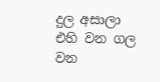දුල අසාලා එහි වන ගල වන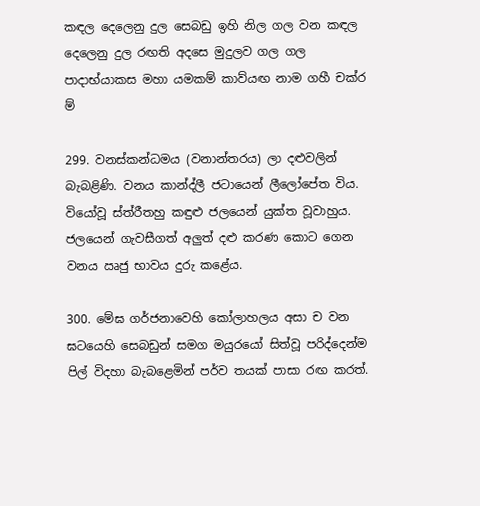කඳල දෙලෙනු දුල සෙබඩු ඉහි නිල ගල වන කඳල දෙලෙනු දුල රඟති අදසෙ මුදුලව ගල ගල පාදාභ්යාකස මහා යමකම් කාව්යඟ නාම ගහී චක්ර ම්

299. වනස්කන්ධමය (වනාන්තරය) ලා දළුවලින් බැබළිණි. වනය කාන්ද්ලී ජටායෙන් ලීලෝපේත විය. වියෝවූ ස්ත්රීතහු කඳුළු ජලයෙන් යුක්ත වූවාහුය. ජලයෙන් ගැවසීගත් අලුත් දළු කරණ කොට ගෙන වනය ඍජු භාවය දුරු කළේය.

300. මේඝ ගර්ජනාවෙහි කෝලාහලය අසා ච වන ඝටයෙහි සෙබඩුන් සමග මයුරයෝ සිත්වූ පරිද්දෙන්ම පිල් විදහා බැබළෙමින් පර්ව තයක් පාසා රඟ කරත්.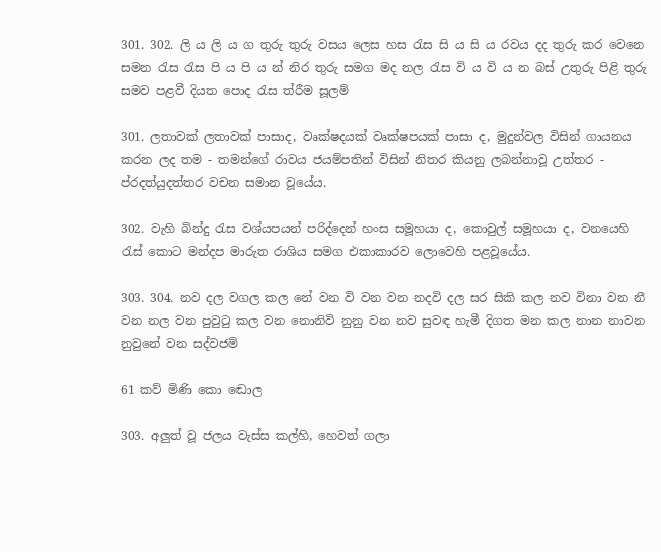301. 302. ලි ය ලි ය ග තුරු තුරු වසය ලෙස හස රැස සි ය සි ය රවය දද තුරු කර වෙනෙ සමන රැස රැස පි ය පි ය න් නිර තුරු සමග මද නල රැස වි ය වි ය න බස් උතුරු පිළි තුරු සමව පළවී දියත පොද රැස ත්රීම සූලම්

301. ලතාවක් ලතාවක් පාසාද, වෘක්ෂදයක් වෘක්ෂපයක් පාසා ද, මුදුන්වල විසින් ගායනය කරන ලද තම - තමන්ගේ රාවය ජයම්පතින් විසින් නිතර කියනු ලබන්නාවූ උත්තර - ප්රදත්යුදත්තර වචන සමාන වූයේය.

302. වැහි බින්දු රැස වශ්යපයන් පරිද්දෙන් හංස සමූහයා ද, කොවුල් සමූහයා ද, වනයෙහි රැස් කොට මන්දප මාරුත රාශිය සමග එකාකාරව ලොවෙහි පළවූයේය.

303. 304. නව දල වගල කල නේ වන වි වන වන නදවි දල සර සිකි කල නව විනා වන නී වන නල වන පුවුටු කල වන නොනිවි නුනු වන නව සුවඳ හැමී දිගත මන කල නාන නාවන නුවුනේ වන සද්වජම්

61 කව් මිණි කො‍ ඬොල

303. අලුත් වූ ජලය වැස්ස කල්හි, හෙවත් ගලා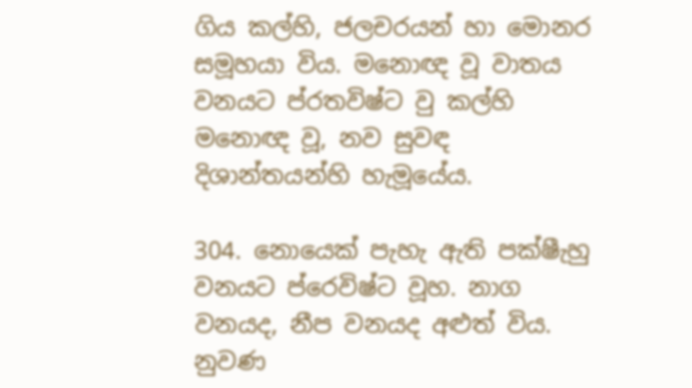ගිය කල්හි, ජලචරයන් හා මොනර සමූහයා විය. මනොඥ ‍වූ වාතය වනයට ප්රතවිෂ්ට වු කල්හි මනොඥ වූ, නව සුවඳ දිශාන්තයන්හි හැමූයේය.

304. නොයෙක් පැහැ ඇති පක්ෂීැහු වනයට ප්රෙවිෂ්ට වූහ. නාග වනයද, නීප වනයද අළුත් විය. නුවණ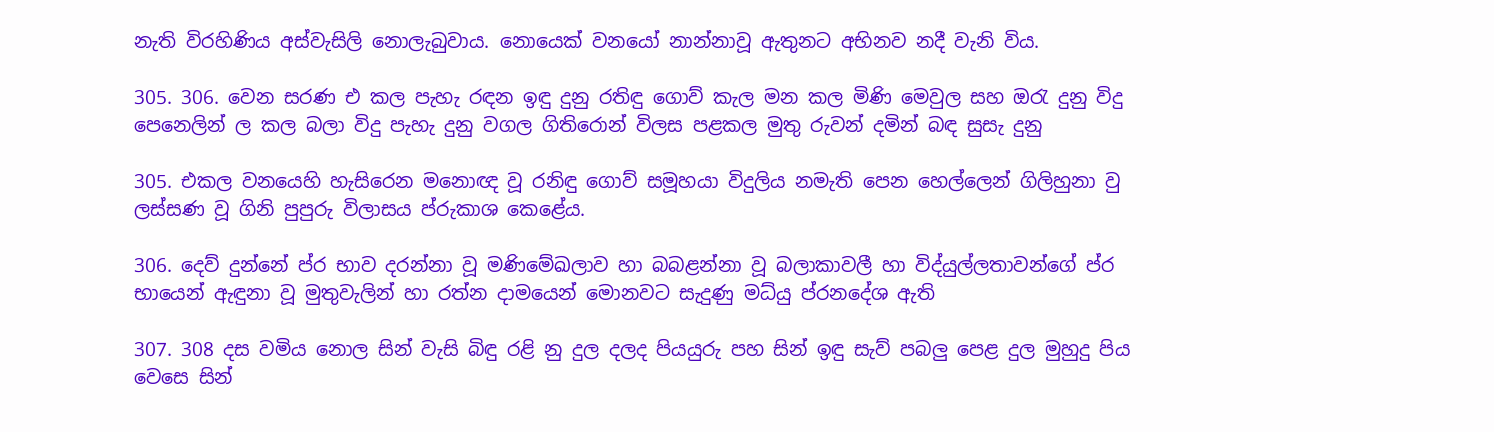නැති විරහිණිය අස්වැසිලි නොලැබුවාය. නොයෙක් වනයෝ නාන්නාවූ ඇතුනට අභිනව නදී වැනි විය.

305. 306. වෙන සරණ එ කල පැහැ රඳන ඉඳු දුනු රතිඳු ගොව් කැල මන කල මිණි මෙවුල සහ ඔරැ දුනු විදු පෙනෙලින් ල කල බලා විදු පැහැ දුනු වගල ගිතිරොන් විලස පළකල මුතු රුවන් දමින් බඳ සුසැ දුනු

305. එකල වනයෙහි හැසිරෙන මනොඥ වූ රනිඳු ගොව් සමූහයා විදුලිය නමැති පෙන හෙල්ලෙන් ගිලිහුනා වු ලස්සණ වූ ගිනි පුපුරු විලාසය ප්රුකාශ ‍‍කෙළේය.

306. දෙව් දුන්නේ ප්ර භාව දරන්නා වූ මණිමේඛලාව හා බබළන්නා වූ බලාකාවලී හා විද්යුල්ලතාවන්ගේ ප්ර භායෙන් ඇඳුනා වූ මුතුවැලින් හා රත්න දාමයෙන් මොනවට සැදුණු මධ්යු ප්රනදේශ ඇති

307. 308 දස වමිය නොල සින් වැසි බිඳු රළි නු දුල දලද පියයුරු පහ සින් ඉඳු සැව් පබලු පෙළ දුල මුහුදු පිය වෙසෙ සින්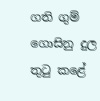ගති ගුම් ගොසිනු දුල තුටු කළේ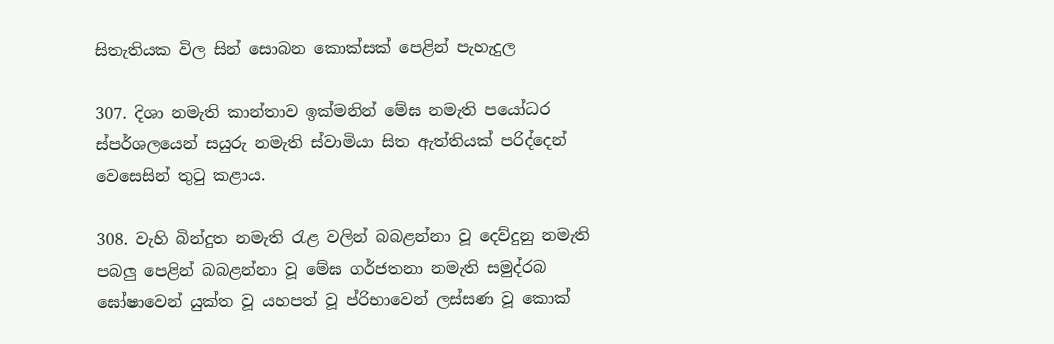සිතැතියක විල සින් සොබන කොක්සක් පෙළින් පැහැදුල

307. දිශා නමැති කාන්තාව ඉක්මනින් මේඝ නමැති පයෝධර ස්පර්ශලයෙන් සයුරු නමැති ස්වාමියා සිත ඇත්තියක් පරිද්දෙන් වෙසෙසින් තුටු කළාය.

308. වැහි බින්දුත නමැති රැළ වලින් බබළන්නා වූ දෙව්දුනු නමැති පබලු පෙළින් බබළන්නා වූ මේඝ ගර්ජතනා නමැති සමුද්රබ ඝෝෂාවෙන් යුක්ත වූ යහපත් වූ ප්රිභාවෙන් ලස්සණ වූ කොක්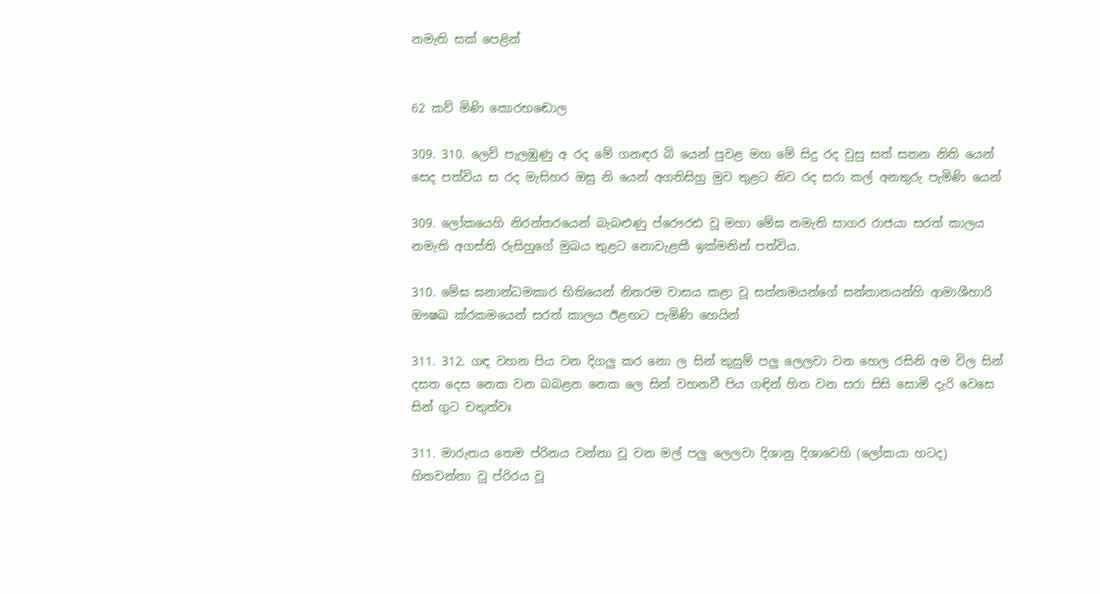නමැති සක් පෙළින්


62 කව් මිණි කො‍රභඬොල

309. 310. ලෙව් පැලඹුණු අ රද මේ ගනඳර බි යෙන් පුවළ මහ මේ සිදු රද වුසු සත් සතන නිති යෙන් සෙද පත්විය ස රද මැසිහර ඔසු නි යෙන් අගතිසිහු මුව තුළට නිව රද සරා කල් අනතුරු පැමිණි යෙන්

309. ලෝකයෙහි නිරන්තරයෙන් බැබළුණු ප්රෞරඪ වූ මහා මේඝ නමැති සාගර රාජයා සරත් කාලය නමැති අගස්ති රුසිහුගේ මුඛය තුළට නොවැළකී ඉක්මනින් පත්විය.

310. මේඝ ඝනාන්ධමකාර භිතියෙන් නිතරම වාසය කළා වූ සත්‍නමයන්ගේ සන්තානයන්හි ආමාශීහාරි ඖෂඛ ක්රකමයෙන් සරත් කාලය ඊළඟට පැමිණි හෙයින්

311. 312. ගඳ වහන පිය වන දිගලු කර නො ල සින් කුසුම් පලු ලෙලවා වන හෙල රසිනි අම විල සින් දසත දෙස නෙක වන බබළන නෙක ලෙ සින් වහනවී පිය ගඳින් හිත වන සරා සිසි සොමි දැරි වෙසෙ සින් ගුට චතුත්වඃ

311. මාරුතය තෙ‍ම ප්රිනය වන්නා වූ වන මල් පලු ලෙලවා දිශානු දිශාවෙහි (ලෝකයා හටද) හිතවන්නා වූ ප්රිරය වූ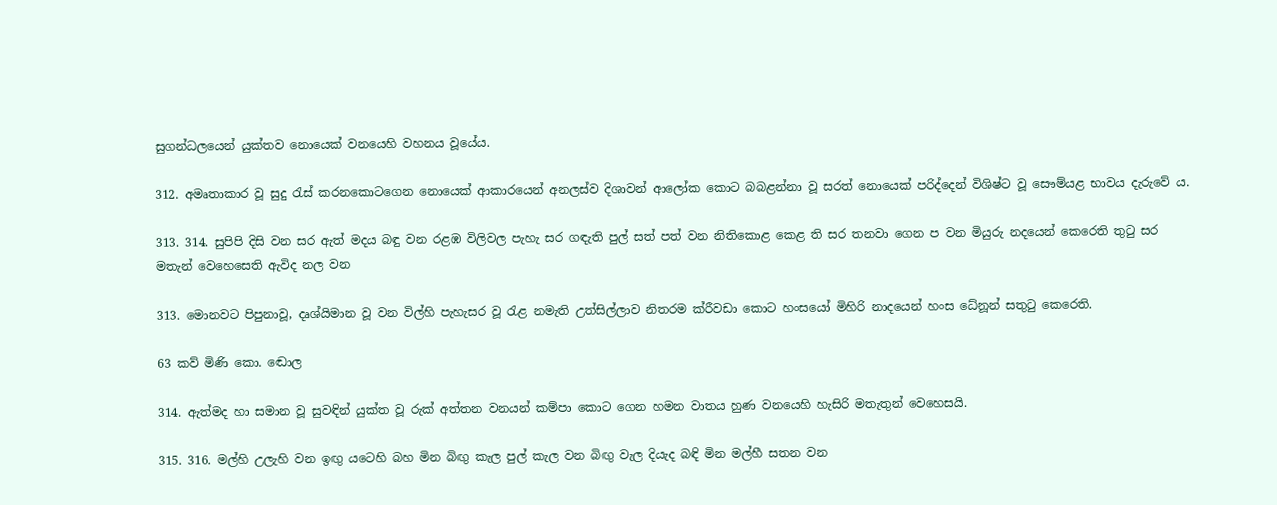සුගන්ධලයෙන් යුක්තව නොයෙක් වනයෙහි වහනය වූයේය.

312. අමෘතාකාර වූ සුදු රැස් කරනකොටගෙන නොයෙක් ආකාරයෙන් අනලස්ව දිශාවන් ආලෝක කොට බබළන්නා වූ සරත් නොයෙක් පරිද්දෙන් විශිෂ්ට වූ සෞම්යළ භාවය දැරුවේ ය.

313. 314. සුපිපි දිසි වන සර ඇත් මදය බඳු වන රළඹ විලිවල පැහැ සර ගඳැති පුල් සත් පත් වන නිතිකොළ කෙළ ති සර තනවා ගෙන ප වන මියුරු නදයෙන් කෙරෙති තුටු සර මතැන් වෙහෙසෙති ඇවිද නල වන

313. මොනවට පිපුනාවූ, දෘශ්යිමාන වූ වන විල්හි පැහැසර වූ රැළ නමැති උත්සිල්ලාව නිතරම ක්රීවඩා කොට හංසයෝ මිහිරි නාදයෙන් හංස ධේනූන් සතුටු කෙරෙති.

63 කව් මිණි කො‍. ඬොල

314. ඇත්මද හා සමාන වූ සුවඳින් යුක්ත වූ රුක් අත්තන වනයන් කම්පා කොට ගෙන හමන වාතය හුණ වනයෙහි හැසිරි මතැතුන් වෙහෙසයි.

315. 316. මල්හි උලැහි වන ඉඟු යටෙහි බහ මින බිඟු කැල පුල් කැල වන බිඟු වැල දියැද බඳි මින මල්හී සතන වන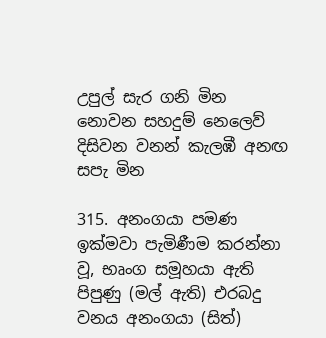උපුල් සැර ගනි මින නොවන සහදුම් නෙලෙව් දිසිවන වනන් කැලඹී අනඟ සපැ මින

315. අනංගයා පමණ ඉක්මවා පැමිණීම කරන්නා වූ, භෘංග සමූහයා ඇති පිපුණු (මල් ඇති) එරබදු වනය අනංගයා (සිත්)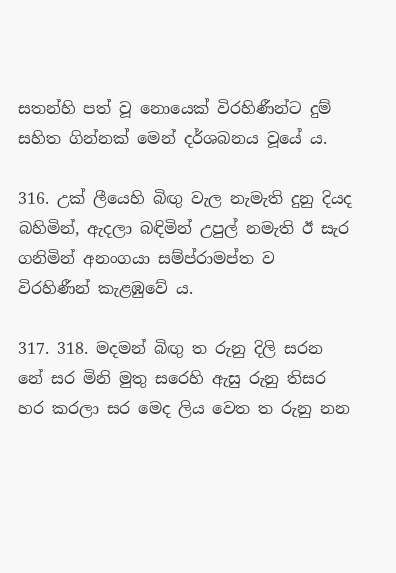සතන්හි පත් වූ නොයෙක් විරහිණීන්ට දුම් සහිත ගින්නක් මෙන් දර්ශබනය වූයේ ය.

316. උක් ලීයෙහි බිඟු වැල නැමැති දුනු දියද බහිමින්, ඇදලා බඳිමින් උපුල් නමැති ඊ සැර ගනිමින් අනංගයා සම්ප්රාමප්ත ව විරහිණීන් කැළඹුවේ ය.

317. 318. මදමන් බිඟු ත රුනු දිලි සරන නේ සර මිනි මුතු සරෙහි ඇසු රුනු තිසර හර කරලා සර මෙද ලිය වෙත ත රුනු නන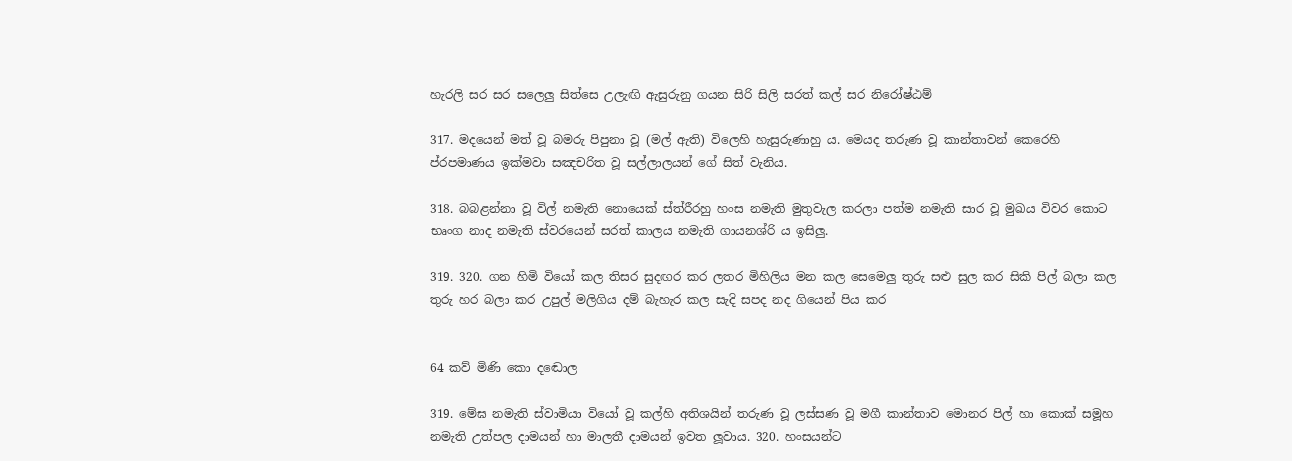හැරලි සර සර සලෙලු සිත්සෙ උලැඟි ඇසුරුනු ගයන සිරි සිලි සරත් කල් සර නිරෝෂ්ඨම්

317. මදයෙන් මත් වූ බමරු පිපුනා වූ (මල් ඇති) විලෙහි හැසුරුණාහු ය. මෙයද තරුණ වූ කාන්තාවන් කෙරෙහි ප්රපමාණය ඉක්මවා සඤචරිත වූ සල්ලාලයන් ගේ සිත් වැනිය.

318. බබළන්නා වූ විල් නමැති නොයෙක් ස්ත්රීරහු හංස නමැති මුතුවැල කරලා පත්ම නමැති සාර වූ මුඛය විවර කොට භෘංග නාද නමැති ස්වරයෙන් සරත් කාලය නමැති ගායනශ්රි ය ඉසිලු.

319. 320. ගන හිමි වියෝ කල තිසර සුදඟර කර ලතර මිහිලිය මන කල සෙමෙලු තුරු සළු සුල කර සිකි පිල් බලා කල තුරු හර බලා කර උපුල් මලිගිය දම් බැහැර කල සැදි සපද නද ගියෙන් පිය කර


64 කව් මිණි කො‍ දඬොල

319. මේඝ නමැති ස්වාමියා වියෝ වූ කල්හි අතිශයින් තරුණ වූ ලස්සණ වූ මගී කාන්තාව මොනර පිල් හා කොක් සමූහ නමැති උත්පල දාමයන් හා මාලතී දාමයන් ඉවත ලූවාය. 320. හංසයන්ට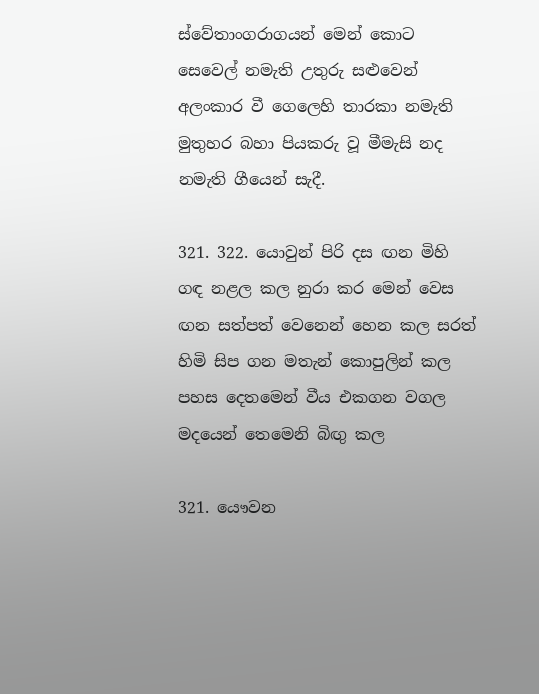ස්වේතාංගරාගයන් මෙන් කොට සෙවෙල් නමැති උතුරු සළුවෙන් අලංකාර වී ගෙලෙහි තාරකා නමැති මුතුහර බහා පියකරු වූ මීමැසි නද නමැති ගීයෙන් සැදී.

321. 322. යොවුන් පිරි දස ඟන මිහි ගඳ නළල කල නුරා කර මෙන් වෙස ඟන සත්පත් වෙනෙන් හෙන කල සරත් හිමි සිප ගන මතැන් කොපුලින් කල පහස දෙතමෙන් වීය එකගන වගල මදයෙන් තෙමෙනි බිඟු කල

321. යෞවන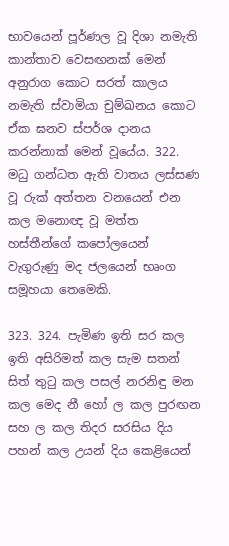භාවයෙන් පූර්ණල වූ දිශා නමැති කාන්තාව වෙසඟනක් මෙන් අනුරාග කොට සරත් කාලය නමැති ‍ස්වාමියා චුම්ඛනය කොට ඒක ඝනව ස්පර්ශ දානය කරන්නාක් මෙන් වූයේය. 322. මධු ගන්ධත ඇති වාතය ලස්සණ වූ රුක් ‍අත්තන වනයෙන් එන කල මනොඥ වූ මත්ත හස්තීන්ගේ කපෝලයෙන් වැගුරුණු මද ජලයෙන් භෘංග සමූහයා තෙමෙකි.

323. 324. පැමිණ ඉති සර කල ඉති අසිරිමත් කල සැම සතන් සිත් තුටු කල පසල් නරනිඳු මන කල මෙද නී හෝ ල කල පුරඟන සහ ල කල තිදර සරසිය දිය පහන් කල උයන් දිය කෙළියෙන්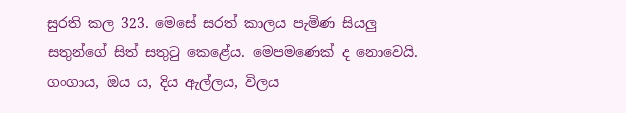සුරති කල 323. මෙසේ සරත් කාලය පැමිණ සියලු සතුන්ගේ සිත් සතුටු කෙළේය. මෙපමණෙක් ද නොවෙයි. ගංගාය, ඔය ය, දිය ඇල්ලය, විලය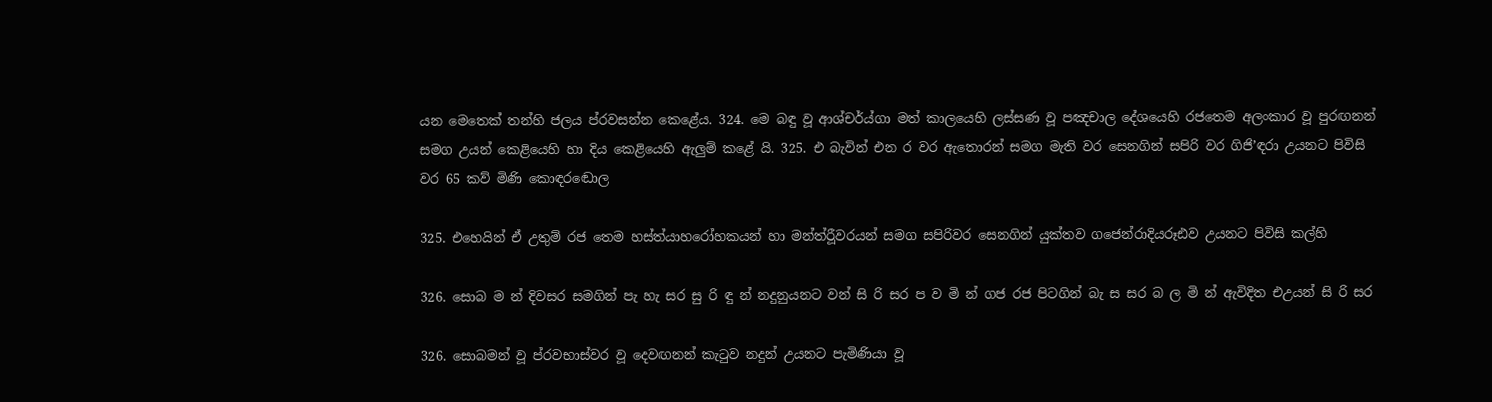යන මෙතෙක් තන්හි ජලය ප්රවසන්න කෙ‍ළේය. 324. මෙ බඳු වූ ආශ්චර්ය්ගා මත් කාලයෙහි ලස්සණ වූ පඤචාල දේශයෙහි රජතෙම අලංකාර වූ පුරඟනන් සමග උයන් කෙළියෙහි හා දිය කෙළියෙහි ඇලුම් කළේ යි. 325. එ බැවින් එන ර වර ඇතොරන් සමග මැති වර සෙනගින් සපිරි වර ගිජි’ඳරා උයනට පිවිසි වර 65 කව් මිණි කො‍ඳරඬොල

325. එහෙයින් ඒ උතුම් රජ තෙම හස්ත්යාහරෝහකයන් හා මන්ත්රීූවරයන් සමග සපිරිවර සෙ‍නගින් යුක්තව ගජෙන්රා‍දියරූඪව උයනට පිවිසි කල්හි

326. සොබ ම න් දිවසර සමගින් පැ හැ සර සු රි ඳු න් නදුනුයනට වන් සි රි සර ප ව මි න් ගජ රජ පිටගින් බැ ස සර බ ල මි න් ඇවිදිත එඋයන් සි රි සර

326. සොබමන් වූ ප්රවභාස්වර වූ දෙවඟනන් කැටුව නදුන් උයනට පැමිණියා වූ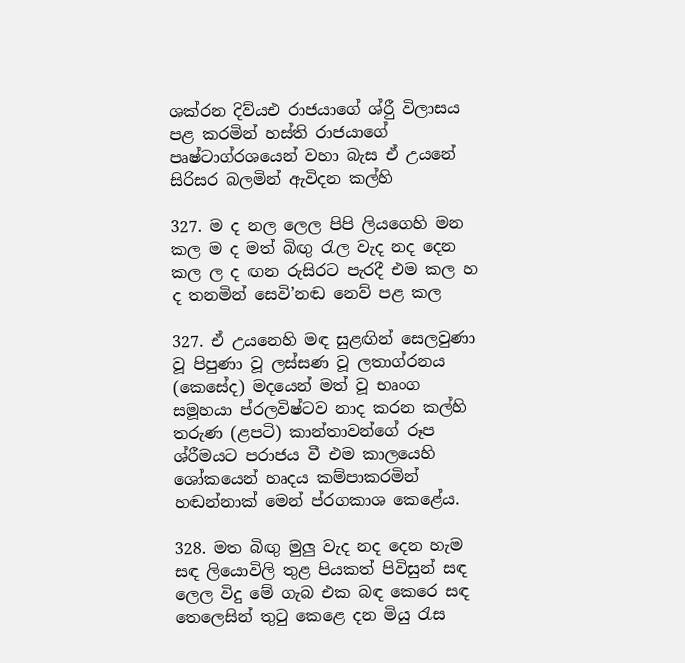ශක්රන දිව්යඑ රාජයාගේ ශ්රීු විලාසය පළ කරමින් හස්ති රාජයාගේ පෘෂ්ටාග්රශයෙන් වහා බැස ඒ උයනේ සිරිසර බලමින් ඇවිදන කල්හි

327. ම ද නල ලෙල පිපි ලියගෙහි මන කල ම ද මත් බිඟු රැල වැද නද දෙන කල ල ද ඟන රුසිරට පැරදී එම කල හ ද තනමින් සෙවි’නඬ නෙව් පළ කල

327. ඒ උයනෙහි මඳ සුළඟින් සෙලවුණා වූ පිපුණා වූ ලස්සණ වූ ලතාග්රනය (කෙසේද) මදයෙන් මත් වූ භෘංග සමූහයා ප්රලවිෂ්ටව නාද කරන කල්හි තරුණ (ළපටි) කාන්තාවන්ගේ රූප ශ්රීමයට පරාජය වී එම කාලයෙහි ශෝකයෙන් හෘදය කම්පාකරමින් හඬන්නාක් මෙන් ප්රගකාශ කෙළේය.

328. මත බිඟු මුලු වැද නද දෙන හැම සඳ ‍ලියොවිලි තුළ පියකත් පිවිසුන් සඳ ලෙල ‍විදු මේ ගැබ එක බඳ කෙරෙ සඳ තෙලෙසින් තුටු කෙළෙ දන මියු රැස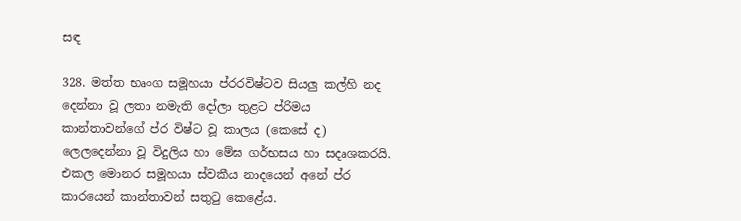සඳ

328. මත්ත භෘංග සමූහයා ප්රරවිෂ්ටව සියලු කල්හි නද දෙන්නා වූ ලතා නමැති දෝලා තුළට ප්රිමය කාන්තාවන්ගේ ප්ර විෂ්ට වූ කාලය (කෙසේ ද) ලෙ‍ලදෙන්නා වූ විදුලිය හා මේඝ ගර්භසය හා සදෘශකරයි. එකල මොනර සමූහයා ස්වකීය නාදයෙන් අනේ ප්ර කාරයෙන් කාන්තාවන් සතුටු කෙළේය.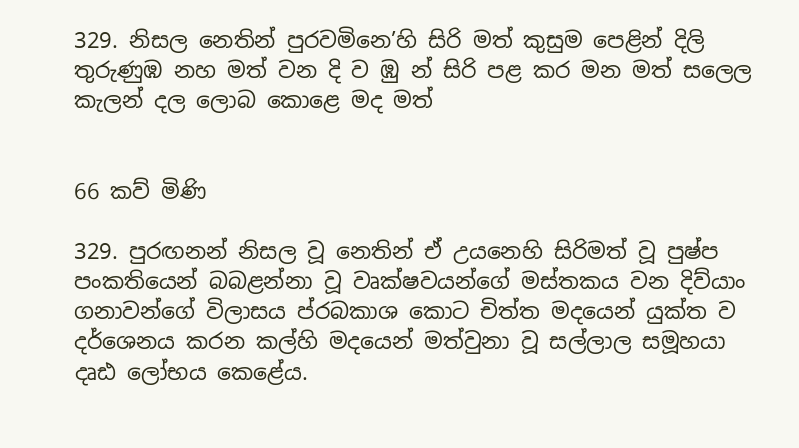329. නිසල නෙතින් පුරවමිනෙ’හි සිරි මත් කුසුම පෙළින් දිලි තුරුණුඹ නහ මත් වන දි ව ඹු න් සිරි පළ කර මන මත් සලෙල කැලන් දල ලොබ කොළෙ මද මත්


66 කව් මිණි

329. පුරඟනන් නිසල වූ නෙතින් ඒ උ‍යනෙහි සිරිමත් වූ පුෂ්ප පංකතියෙන් බබළන්නා වූ වෘක්ෂවයන්ගේ මස්තකය වන දිව්යාං ගනාවන්ගේ විලාසය ප්රබකාශ කොට චිත්ත මදයෙන් යුක්ත ව දර්ශෙනය කරන කල්හි මදයෙන් මත්වුනා වූ සල්ලාල සමූහයා දෘඪ ලෝභ‍ය කෙළේය.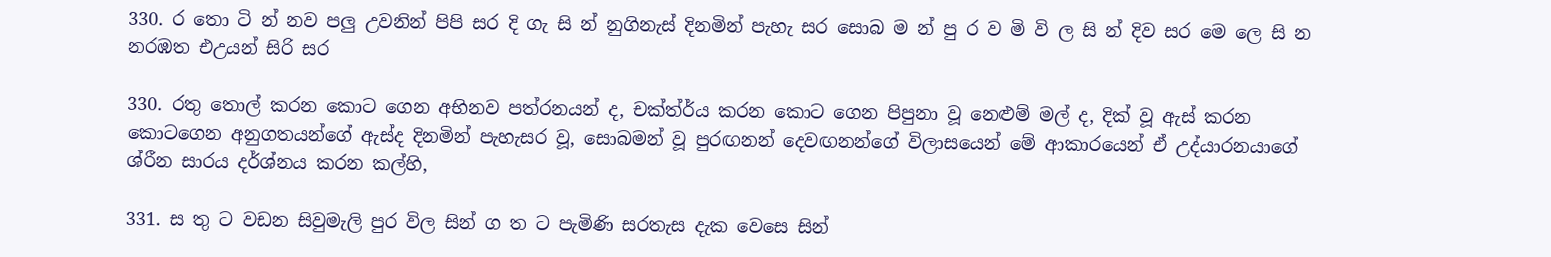330. ර‍ තො ටි න් නව පලු උවනින් පිපි සර දි ගැ සි න් නුගිනැස් දිනමින් පැහැ සර සොබ ම න් පු ර ව මි වි ල සි න් දිව සර මෙ ලෙ සි න නරඹත එඋයන් සිරි සර

330. රතු තොල් කරන කොට ගෙන අභිනව පත්රනයන් ද, චක්ත්ර්ය කරන කොට ගෙන පිපුනා වූ නෙළුම් මල් ද, දික් වූ ඇස් කරන කොටගෙන අනුගතයන්ගේ ඇස්ද දිනමින් පැහැසර වූ, සොබමන් වූ පුරඟනන් දෙවඟනන්ගේ විලාසයෙන් මේ ආකාරයෙන් ඒ උද්යාරනයාගේ ශ්රීන සාරය දර්ශ්නය ක‍රන කල්හි,

331. ස තු ට වඩන සිවුමැලි පුර විල සින් ග ත ට පැමිණි සරතැස දැක වෙසෙ සින්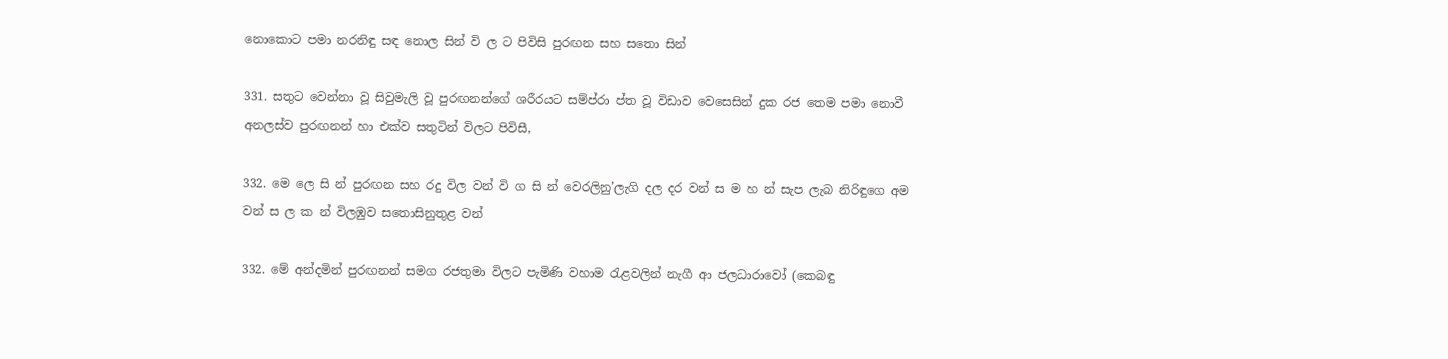නොකොට පමා නරනිඳු සඳ නොල සින් වි ල ට පිවිසි පුරඟන සහ ‍සතො සින්

331. සතුට වෙන්නා වූ සිවුමැලි වූ පුරඟනන්ගේ ශරීරයට සම්ප්රා ප්ත වූ විඩාව වෙසෙසින් දුක රජ තෙ‍ම පමා නොවී අනලස්ව පුරඟනන් හා එක්ව සතුටින් විලට පිවිසී,

332. මෙ ලෙ සි න් පුරඟන සහ රදු විල වන් වි ග සි න් වෙරලිනු’ලැගි දල දර වන් ස ම හ න් සැප ලැබ නිරිඳුගෙ අම වන් ස ල ක න් විලඹුව සතොසිනුතුළ වන්

332. මේ අන්දමින් පුරඟනන් සමග රජතුමා විලට පැමිණි වහාම රැළවලින් නැගී ආ ජලධාරාවෝ (කෙබඳු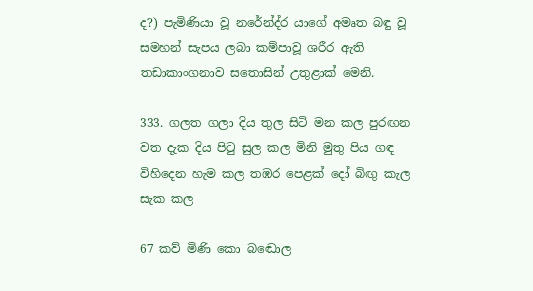ද?) පැමිණියා වූ නරේන්ද්ර යාගේ අමෘත බඳු වූ සමහන් සැපය ලබා කම්පාවූ ශරීර ඇති තඩාකාංගනාව සතොසින් උතුළාක් මෙනි.

333. ගලත ගලා දිය තුල සිටි මන කල පුරඟන වත දැක දිය පිටු සුල කල මිනි මුතු පිය ගඳ විහිදෙන හැම කල තඹර පෙළක් දෝ බිඟු කැල සැක කල

67 කව් මිණි කො‍ බඬොල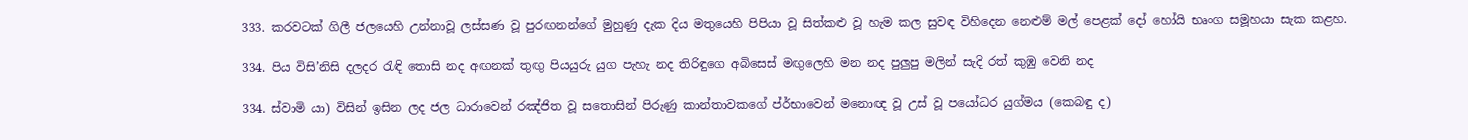333. කරවටක් ගිලී ජලයෙහි උන්නාවූ ලස්සණ වූ පුරඟනන්ගේ මුහුණු දැක දිය මතුයෙහි පිපියා වූ සිත්කළු වූ හැම කල සුවඳ විහිදෙන නෙළුම් මල් පෙළක් දෝ හෝයි භෘංග සමූහයා සැක කළහ.

334. පිය විසි’නිසි දලදර රැඳි තොසි නද අඟනක් තුඟු පියයුරු යුග පැහැ නද තිරිඳුගෙ අබිසෙස් මඟුලෙහි මන නද පුලුපු මලින් සැදි රත් කුඹු වෙනි නද

334. ස්වාමි යා) විසින් ඉසින ලද ජල ධාරාවෙන් රඤ්ජිත වූ සතොසින් පිරුණු කාන්තාවකගේ ප්ර්භාවෙන් මනොඥ වූ උස් වූ පයෝධර යුග්මය (කෙබඳු ද)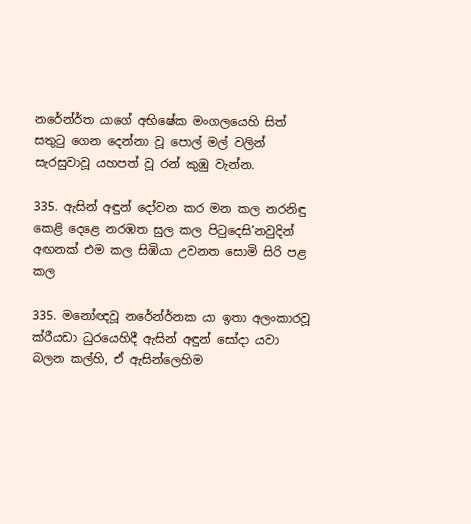නරේන්ර්ත යාගේ අභිෂේක මංගලයෙහි සිත් සතුටු ගෙන දෙන්නා වූ පොල් මල් වලින් සැරසුවාවූ යහපත් වූ රන් කුඹු වැන්න.

335. ඇසින් අඳුන් දෝවන කර මන කල නරනිඳු කෙළි දෙළෙ නරඹත සුල කල පිටුදෙසි’නවුදින් අඟනක් එම කල සිඹියා උවනත සොමි සිරි පළ කල

335. මනෝඥවූ නරේන්ර්නක යා ඉතා අලංකාරවූ ක්රීයඩා ධු‍රයෙහිදී ඇසින් අඳුන් සෝදා යවා බලන කල්හි, ඒ ඇසින්ලෙහිම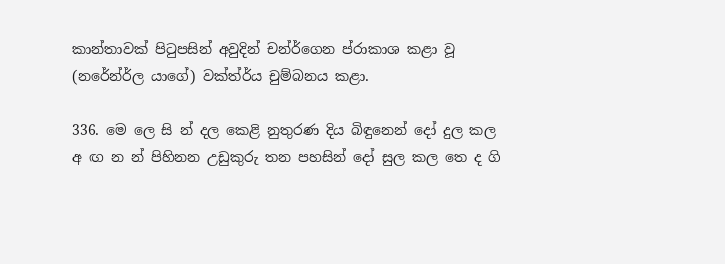කාන්තාවක් පිටුපසින් අවුදින් චන්ර්ගෙන ප්රාකාශ කළා වූ (නරේන්ර්ල යාගේ) වක්ත්ර්ය චුම්බනය කළා.

336. මෙ ලෙ සි න් දල කෙළි නුතුරණ දිය බිඳුනෙන් දෝ දුල කල අ ඟ න න් පිහිනන උඩුකුරු තන පහසින් දෝ සුල කල තෙ ද ගි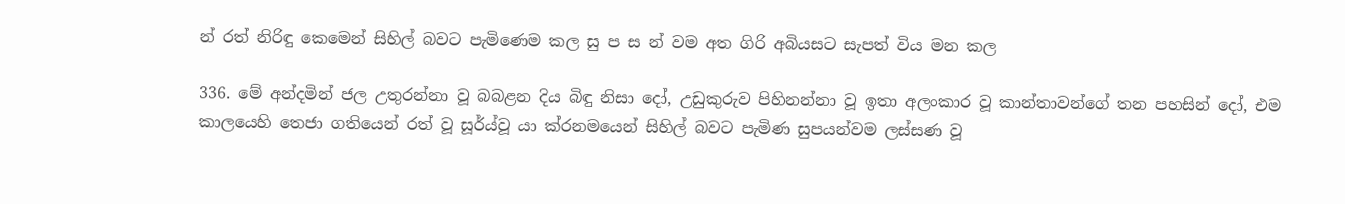න් රත් නිරිඳු කෙමෙන් සිහිල් බවට පැමිණෙම කල සු ප ස න් වම අත ගිරි අබියසට සැපත් විය මන කල

336. මේ අන්දමින් ජල උතුරන්නා වූ බබළන දිය බිඳු නිසා දෝ, උඩුකුරුව පිහිනන්නා වූ ඉතා අලංකාර වූ කාන්තාවන්ගේ තන පහසින් දෝ, එම කාලයෙහි තෙජා ගතියෙන් රත් වූ සූර්ය්වූ යා ක්රනමයෙන් සිහිල් බවට පැමිණ සුපයන්වම ලස්සණ වූ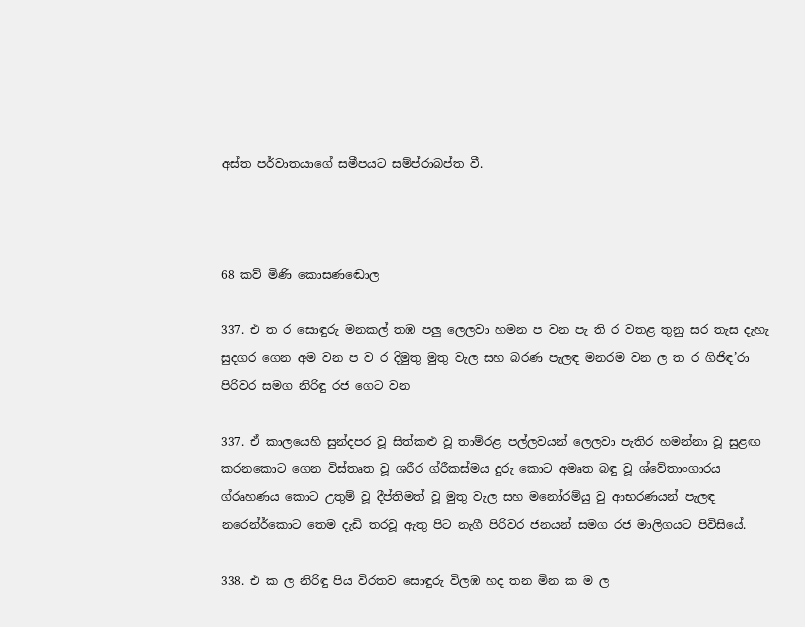අස්ත පර්වාතයාගේ සමීපයට සම්ප්රාබප්ත වී.



68 කව් මිණි කො‍සණඬොල

337. එ ත ර සොඳුරු මනකල් තඹ පලු ලෙලවා හමන ප වන පැ ති ර වතළ තුනු සර තැස දැහැ සුදගර ගෙන ‍අම වන ප ව ර දිමුතු මුතු වැල සහ බරණ පැලඳ මනරම වන ල ත ර ගිජිඳ’රා පිරිවර සමග නිරිඳු රජ ගෙට වන

337. ඒ කාලයෙහි සුන්දපර වූ සිත්කළු වූ තාම්රළ පල්ලවයන් ලෙලවා පැතිර හමන්නා වූ සුළඟ කරනකොට ගෙන විස්තෘත වූ ශරීර ග්රීකස්මය දුරු කොට අමෘත බඳු වූ ‍ශ්වේතාංගාරය ග්රෘහණය කොට උතුම් වූ දීප්තිමත් වූ මුතු වැල සහ ‍මනෝරම්යු වු ආභරණයන් පැලඳ නරෙන්ර්කොට තෙ‍ම දැඩි තරවූ ඇතු පිට නැගී පිරිවර ජනයන් සමග රජ මාලිගයට පිවිසියේ.

338. එ ක ල නිරිඳු පිය විරතව සොඳුරු විලඹ හද තන මින ක ම ල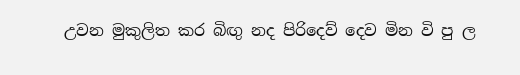උවන මුකුලිත කර බිඟු නද පිරිදෙව් දෙව මින වි පු ල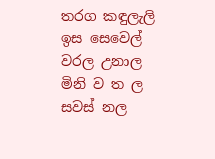තරග කඳුලැලි ඉස සෙවෙල් වරල උනාල මිනි ව ත ල සවස් නල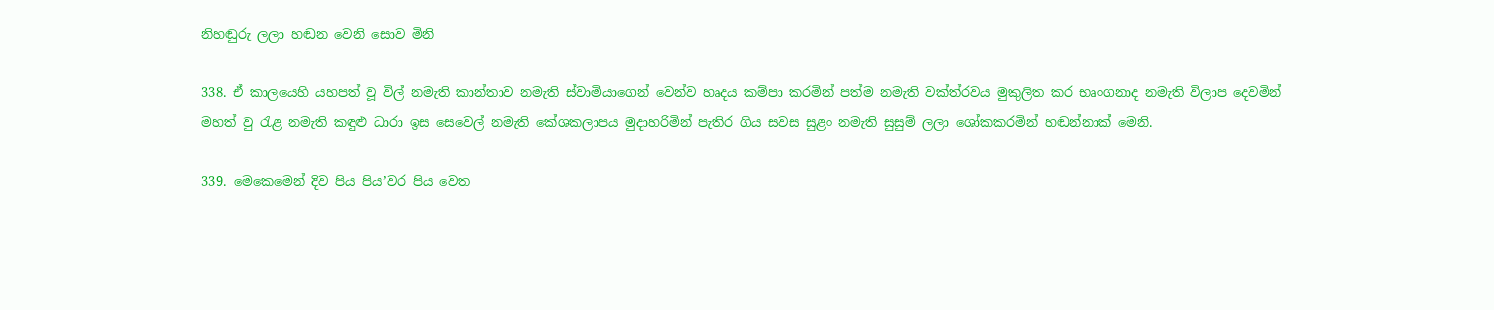නිහඬුරු ලලා හඬන වෙනි සොව මිනි

338. ඒ කාලයෙහි යහපත් වූ විල් නමැති කාන්තාව නමැති ස්වාමියාගෙන් වෙන්ව හෘදය කම්පා කරමින් පත්ම නමැති වක්ත්රවය මුකුලිත කර භෘංගනාද නමැති විලාප දෙවමින් මහත් වු රැළ නමැති කඳුළු ධාරා ඉස සෙවෙල් නමැති කේශකලාපය මුදාහරිමින් පැතිර ගිය සවස සුළං නමැති සුසුම් ලලා ශෝකකරමින් හඬන්නාක් මෙනි.

339. මෙකෙමෙන් දිව පිය පිය’වර පිය වෙත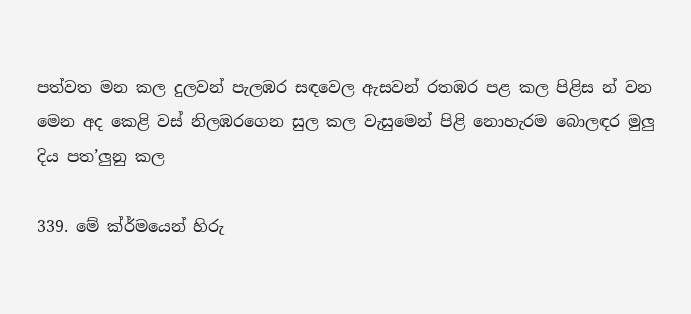පත්වත මන කල දුලවන් පැලඹර සඳවෙල ඇසවන් රතඹර පළ කල පිළිස න් වන මෙන අද කෙළි වස් නිලඹරගෙන සුල කල වැසු‍මෙන් පිළි නොහැරම බොලඳර මුලු දිය පත’ලුනු කල

339. මේ ක්ර්මයෙන් හිරු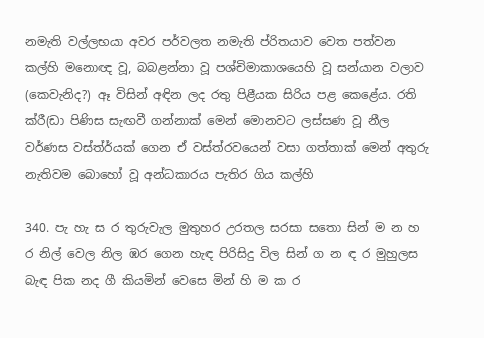නමැති වල්ලභයා අවර පර්වලත නමැති ප්රිතයාව වෙත පත්වන කල්හි මනොඥ වූ, බබළන්නා වූ පශ්චිමාකාශයෙහි වූ සන්යාන වලාව (කෙවැනිද?) ඈ විසින් අඳින ලද රතු පිළීයක සිරිය පළ කෙළේය. රති ක්රී(ඩා පිණිස සැඟවී ගන්නාක් මෙන් මොනවට ලස්සණ වූ නීල වර්ණස වස්ත්ර්යක් ගෙන ඒ වස්ත්රවයෙන් වසා ගත්තාක් මෙන් අතුරු නැතිවම බොහෝ වූ අන්ධ‍කාරය පැතිර ගිය කල්හි

340. පැ හැ ස ර තුරුවැල මුතුහර උරතල සරසා ‍සතො සින් ම න හ ර නිල් වෙල නිල ඹර ගෙන හැඳ පිරිසිදු විල සින් ග න ඳ ර මුහුලස බැඳ පික නද ගී කියමින් වෙසෙ මින් හි ම ක ර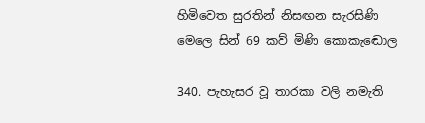හිමිවෙත සුරතින් නිසඟන සැරසිණි මෙලෙ සින් 69 කව් මිණි කො‍කැඬොල

340. පැහැසර වූ තාරකා වලි නමැති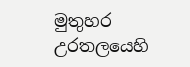මුතුහර උරතලයෙහි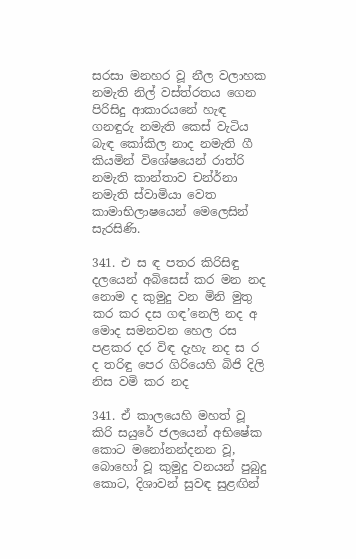සරසා මනහර වූ නීල වලාහක නමැති නිල් වස්ත්රතය ගෙන පිරිසිදු ආකාරයනේ හැඳ ගනඳුරු නමැති කෙස් වැටිය බැඳ කෝකිල නාද නමැති ගී කියමින් විශේෂයෙන් රාත්රි නමැති කාන්තාව චන්ර්නා නමැති ස්වාමියා වෙත කාමාභිලාෂයෙන් මෙලෙසින් සැරසිණි.

341. එ ස ඳ පතර කිරිසිඳු දලයෙන් අබිසෙස් කර මන නද නොම ද කුමුදු වන මිනි මුතු කර කර දස ගඳ’නෙලි නද අ මොද සමනවන හෙල රස පළකර දර විඳ දැහැ නද ස ර ද තරිඳු පෙර ගිරියෙහි බිජි දිලි නිස වමි කර නද

341. ඒ කාලයෙහි මහත් වූ කිරි සයුරේ ජලයෙන් අභිෂේක කොට මනෝනන්දනන වූ, බොහෝ වූ කුමුදු වනයන් පුබුදු කොට, දිශාවන් සුවඳ සුළඟින්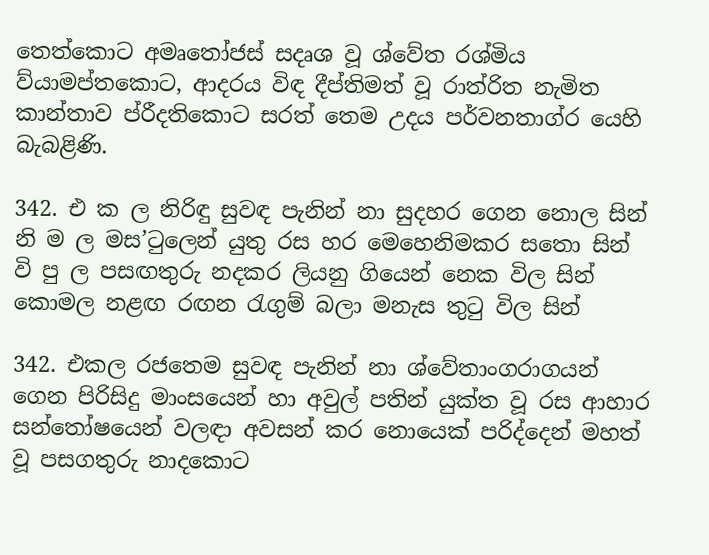තෙත්කොට අමෘතෝජස් සදෘශ වූ ශ්වේත රශ්මිය ව්යාමප්තකොට, ආදරය විඳ දීප්ති‍මත් වූ රාත්රිත නැමිත කාන්තාව ප්රීදතිකොට ‍සරත් තෙ‍ම උදය පර්වනතාග්ර යෙහි බැබළිණි.

342. එ ක ල නිරිඳු සුවඳ පැනින් නා සුදහර ගෙන නොල සින් නි ම ල මස’ටුලෙන් යුතු රස හර මෙහෙනිමකර සතො සින් වි පු ල පසඟතුරු නදකර ලියනු ගියෙන් නෙක විල සින් කොමල නළඟ රඟන රැගුම් බලා මනැස තුටු විල සින්

342. එකල රජතෙම සුවඳ පැනින් නා ශ්වේතාංගරාගයන් ගෙන පිරිසිදු මාංසයෙන් හා අවුල් පතින් යුක්ත වූ රස ආහාර සන්තෝෂයෙන් වලඳා අවසන් කර නොයෙක් පරිද්දෙන් මහත් වූ පසගතුරු නාදකොට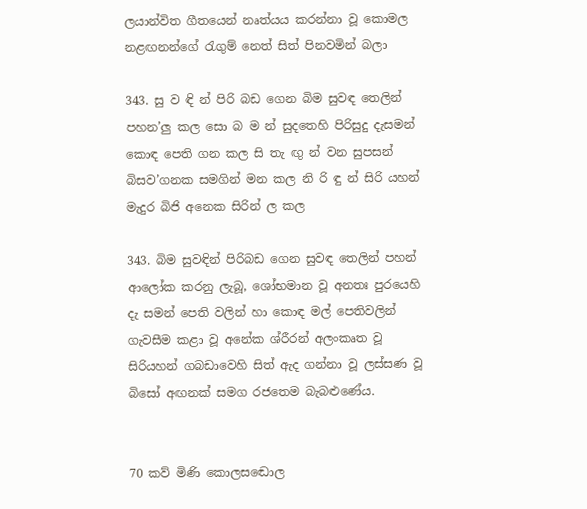ලයාන්විත ගීතයෙන් නෘත්යය කරන්නා වූ කොමල නළඟනන්ගේ රැගුම් නෙත් සිත් පිනවමින් බලා

343. සු ව ඳි න් පිරි බඩ ගෙන බිම සුවඳ තෙලින් පහන’ලු කල සො බ ම න් සුදතෙහි පිරිසුදු දැසමන් කොඳ පෙති ගන කල සි තැ ඟු න් වන සුපසන් බිසව’ගනක සමගින් මන කල නි රි ඳු න් සිරි යහන් මැදුර බිජි අනෙක සිරින් ල කල

343. බිම සුවඳින් පිරිබඩ ගෙන සුවඳ තෙලින් පහන් ආලෝක කරනු ලැබූ, ශෝභමාන වූ අනතඃ පුරයෙහි දැ සමන් පෙති වලින් හා කොඳ මල් පෙතිවලින් ගැවසීම කළා වූ අනේක ශ්රීරන් අලංකෘත වූ සිරියහන් ගබඩාවෙහි සිත් ඇද ගන්නා වූ ලස්සණ වූ බිසෝ අඟනක් සමග රජතෙම බැබළුණේය.


70 කව් මිණි කො‍ලසඬොල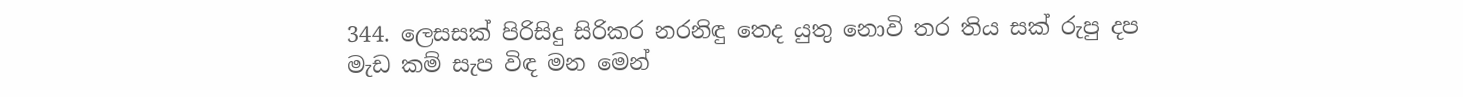344. ලෙසසක් පිරිසිදු සිරිකර නරනිඳු තෙද යුතු නොවි තර තිය සක් රුපු දප මැඩ කම් සැප විඳ මන මෙන්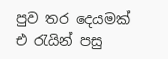පුව තර දෙයමක් එ රැයින් පසු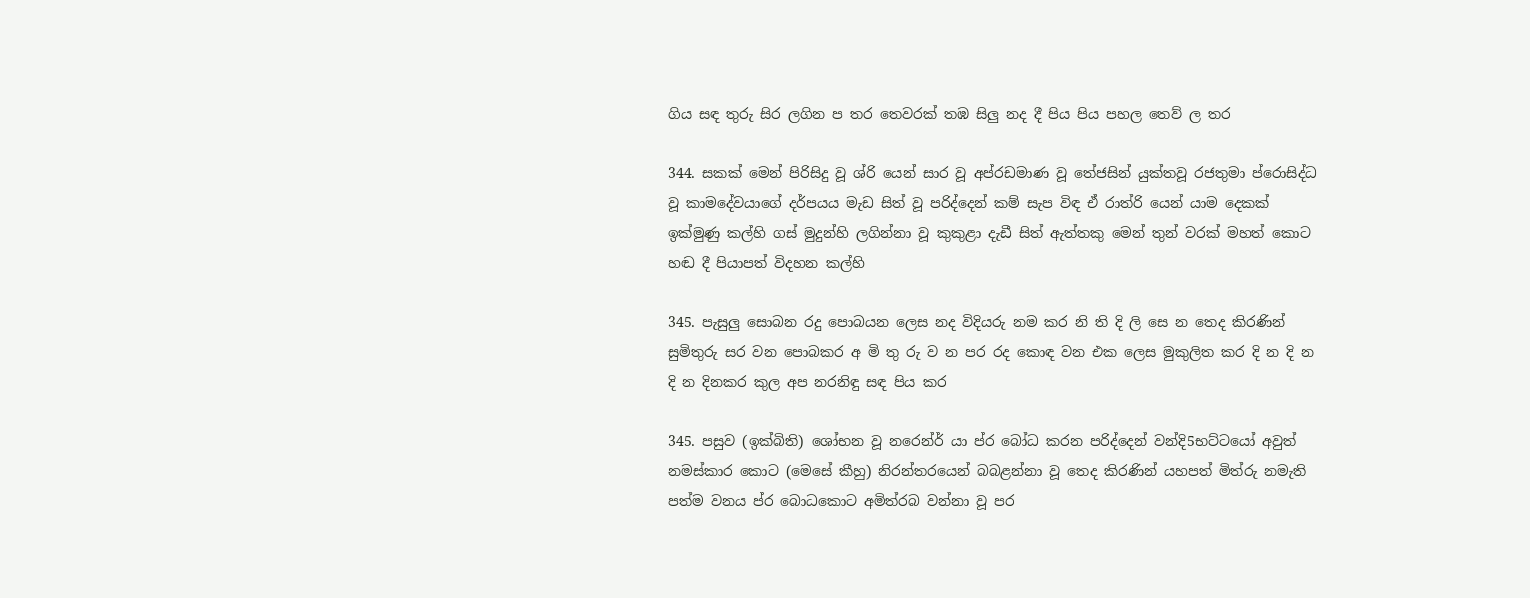ගිය සඳ තුරු සිර ලගින ප තර තෙවරක් තඹ සිලු නද දී පිය පිය පහල තෙව් ල තර

344. සකක් මෙන් පිරිසිදු වූ ශ්රි යෙන් සාර වූ අප්රඩමාණ වූ තේජසින් යුක්තවූ රජතුමා ප්රොසිද්ධ වූ කාමදේවයාගේ දර්පයය මැඩ සිත් වූ පරිද්දෙන් කම් සැප විඳ ඒ රාත්රි යෙන් යාම දෙකක් ඉක්මුණු කල්හි ගස් මුදුන්හි ලගින්නා වූ කුකුළා දැඩී සිත් ඇත්තකු මෙන් තුන් වරක් ‍මහත් කොට හඬ දී පියාපත් විදහන කල්හි

345. පැසුලු සොබන රදු පොබයන ලෙස නද විදියරු නම කර නි ති දි ලි සෙ න තෙද කිරණින් සුමිතුරු සර වන පොබකර අ මි තු රු ව න ‍පර රද කොඳ වන එක ලෙස මුකුලිත කර දි න දි න දි න දිනකර කුල අප නරනිඳු සඳ පිය කර

345. පසුව (ඉක්බිති) ශෝභන වූ නරෙන්ර් යා ප්ර බෝධ කරන පරිද්දෙන් වන්දි5භට්ටයෝ අවුත් නමස්කාර කොට (මෙසේ කීහු) නිරන්තරයෙන් බබළන්නා වූ තෙද කිරණින් යහපත් මිත්රු නමැති පත්ම වනය ප්ර බොධකොට අමිත්රබ වන්නා වූ පර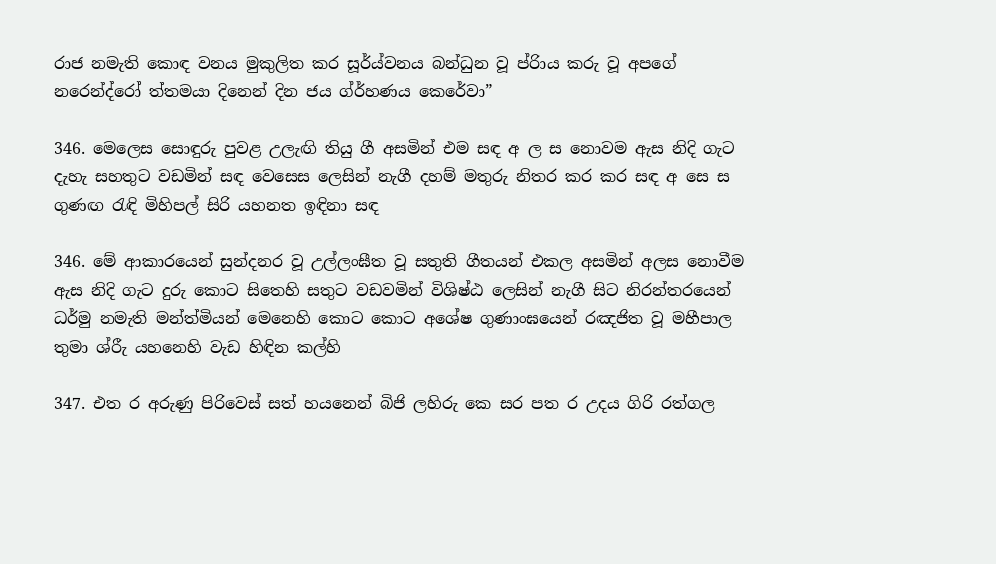රාජ නමැති කොඳ වනය මුකුලිත ‍කර සූර්ය්වනය බන්ධුන වූ ප්රිාය කරු වූ අපගේ නරෙන්ද්රෝ ත්තමයා දිනෙන් දින ජය ග්ර්හණය කෙරේවා”

346. මෙලෙස සොඳුරු පුවළ උලැඟි තියු ගී අසමින් එම සඳ අ ල ස නොවම ඇස නිදි ගැට දැහැ සහතුට වඩමින් සඳ වෙ‍සෙස ලෙසින් නැගී දහම් මතුරු නිතර කර කර සඳ අ සෙ ස ගුණඟ රැඳි මිහිපල් සිරි යහනත ඉඳිනා සඳ

346. මේ ආකා‍රයෙන් සුන්දනර වූ උල්ලංඝීත වූ සතුති ගීතයන් එකල අසමින් අලස නොවීම ඇස නිදි ගැට දුරු කොට සිතෙහි සතුට වඩවමින් විශිෂ්ඨ ලෙසින් නැගී සිට නිරන්තරයෙන් ධර්මු නමැති මන්ත්‍මියන් මෙනෙහි කොට කොට අශේෂ ගුණාංඝයෙන් රඤජිත වූ මහීපාල තුමා ශ්රීැ යහනෙහි වැඩ හිඳින කල්හි

347. එත ර අරුණු පිරිවෙස් සත් හයනෙන් බිජි ලහිරු කෙ සර පත ර උදය ගිරි රත්ගල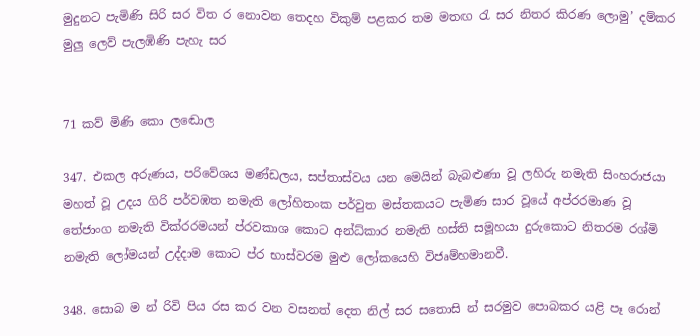මුදුනට පැමිණි සිරි සර විත ර නොවන තෙදහ විකුම් පළකර තම මතඟ රැ සර නිතර කිරණ ලොමු’ දම්කර මුලු ලෙව් ‍පැලඹිණි පැහැ සර


71 කව් මිණි කො‍ ලඬොල

347. එකල අරුණය, පරිවේශය මණ්ඩලය, සප්තාස්වය යන මෙයින් බැබළුණා වූ ලහිරු නමැති සිංහරාජයා මහත් වූ උදය ගිරි පර්වඹත නමැති ලෝහිතංක පර්වුත මස්තකයට පැමිණ සාර වූයේ අප්රරමාණ වූ තේජාංග නමැති වික්රරමයන් ප්රවකාශ කොට අන්ධ්කාර නමැති හස්ති සමූහයා දුරුකොට නිතරම රශ්මි නමැති ලෝමයන් උද්දාම කොට ප්ර භාස්වරම මුළු ලෝකයෙහි විජෘම්හමානවී.

348. සොබ ම න් රිවි පිය රස කර වන වසනත් දෙත නිල් සර සතොසි න් සරමුව පොබකර යළි පෑ රොන්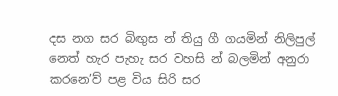දස නග සර බිඟුස න් තියු ගී ගයමින් නිලිපුල් නෙත් හැර පැහැ සර වහසි න් බලමින් අනුරා කරනෙ’ව් පළ විය සිරි සර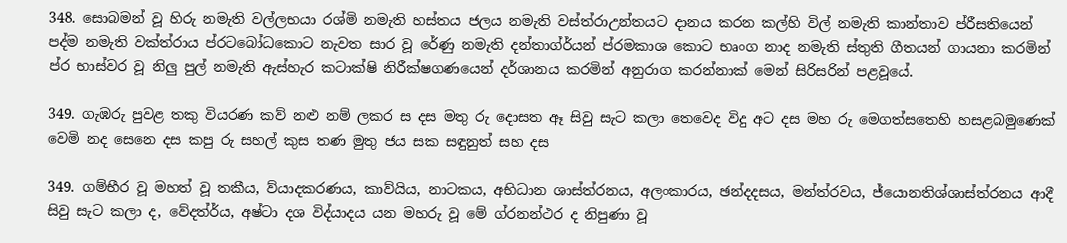348. සොබමන් වූ හිරු නමැති වල්ලභයා රශ්මි නමැති හස්තය ජලය නමැති වස්ත්රාඋන්තයට දානය කරන කල්හි විල් නමැති කාන්තාව ප්රීසතියෙන් පද්ම නමැති වක්ත්රාය ප්රටබෝධකොට නැවත සාර වූ රේණු නමැති දන්තාග්ර්යන් ප්රමකාශ කොට භෘංග නාද නමැති ස්තුති ගීතයන් ගායනා කරමින් ප්ර භාස්වර වූ නිලු පුල් නමැති ඇස්හැර කටාක්ෂි නිරීක්ෂගණයෙන් දර්ශානය කරමින් අනුරාග කරන්නාක් මෙන් සිරිසරින් පළවූයේ.

349. ගැඹරු පුවළ තකු වියරණ කව් නළු නම් ලකර ස දස මතු රු දොසත ඈ සිවු සැට කලා තෙවෙද විදු අට දස මහ රු මෙගත්සතෙහි හසළබමුණෙක් වෙමි නද සෙනෙ දස කපු රු සහල් කුස තණ මුතු ජය සක සඳුනුත් සහ දස

349. ගම්භීර වූ මහත් වූ තකීය, ව්යාදකරණය, කාව්යිය, නාටකය, අභිධාන ශාස්ත්රනය, අලංකාරය, ඡන්දදසය, මන්ත්රවය, ජ්යොනතිශ්ශාස්ත්රනය ආදී සිවු සැට කලා ද, වේදත්ර්ය, අෂ්ටා දශ විද්යාදය යන මහරු වූ මේ ග්රනන්ථර ද නිපුණා වූ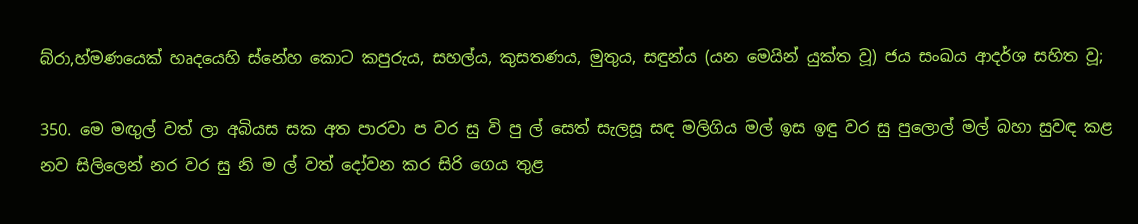බ්රා,හ්මණයෙක් හෘදයෙහි ‍ස්නේහ කොට කපුරුය, සහල්ය, කුසතණය, මුතුය, සඳුන්ය (යන මෙයින් යුක්ත වූ) ජය සංඛය ආදර්ශ සහිත වූ;

350. මෙ මඟුල් වත් ලා අබියස සක අත පාරවා ප වර සු වි පු ල් සෙත් සැලසූ සඳ මලිගිය මල් ඉස ඉඳු වර සු පුලොල් මල් බහා සුවඳ කළ නව සිලිලෙන් නර වර සු නි ම ල් වත් දෝවන කර සිරි ගෙය තුළ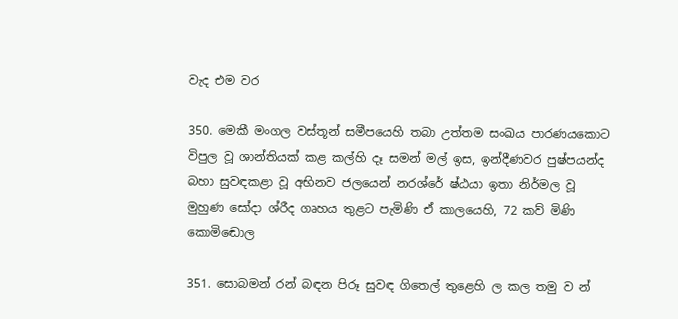වැද එම වර

350. මෙකී මංගල වස්තූන් සමීපයෙහි තබා උත්තම සංඛය පාරණයකොට විපුල වූ ශාන්තියක් කළ කල්හි දෑ සමන් මල් ඉස, ඉන්දීණවර පුෂ්ප‍යන්ද බහා සුවඳකළා වූ අභිනව ජලයෙන් නරශ්රේ ෂ්ඨයා ඉතා නිර්මල වූ මුහුණ සෝදා ශ්රීද ගෘහය තුළට පැමිණි ඒ කාලයෙහි, 72 කව් මිණි කො‍මිඬොල

351. සොබමන් රන් බඳන පිරූ සුවඳ ගිතෙල් තුළෙහි ල කල තමු ව න්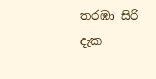තරඹා සිරි දැක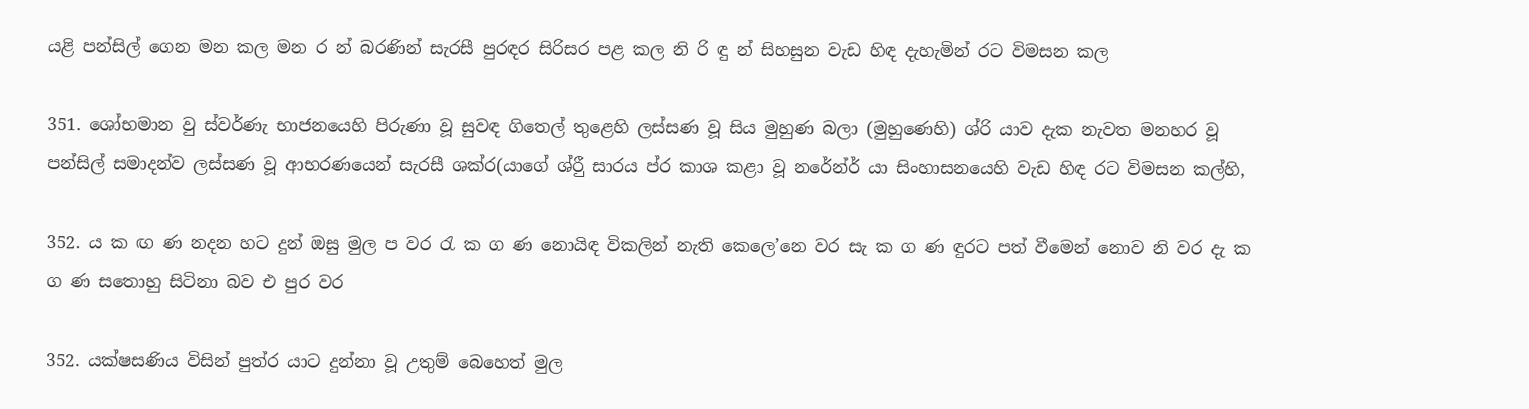යළි පන්සිල් ගෙන මන කල මන ර න් බරණින් සැරසී පුරඳර සිරිසර පළ කල නි රි ඳු න් සිහසුන වැඩ හිඳ දැහැමින් රට විමසන කල

351. ශෝභමාන වු ස්වර්ණැ භාජනයෙහි පිරුණා වූ සුවඳ ගිතෙල් තුළෙහි ලස්සණ වූ සිය මුහුණ බලා (මුහුණෙහි) ශ්රි යාව දැක නැවත මනහර වූ පන්සිල් සමාදන්ව ලස්සණ වූ ආභරණයෙන් සැරසී ශක්ර(යාගේ ශ්රීු සාරය ප්ර කාශ කළා වූ නරේන්ර් යා සිංහාසනයෙහි වැඩ හිඳ රට විමසන කල්හි,

352. ය ක ඟ ණ නදන හට දුන් ඔසු මුල ප වර රැ ක ග ණ නොයිඳ විකලින් නැති කෙලෙ’නෙ වර සැ ක ග ණ ඳු‍රට පත් වීමෙන් නොව නි වර දැ ක ග ණ සතොහු සිටිනා බව එ පුර වර

352. යක්ෂසණිය විසින් පුත්ර යාට දුන්නා වූ උතුම් බෙහෙත් මුල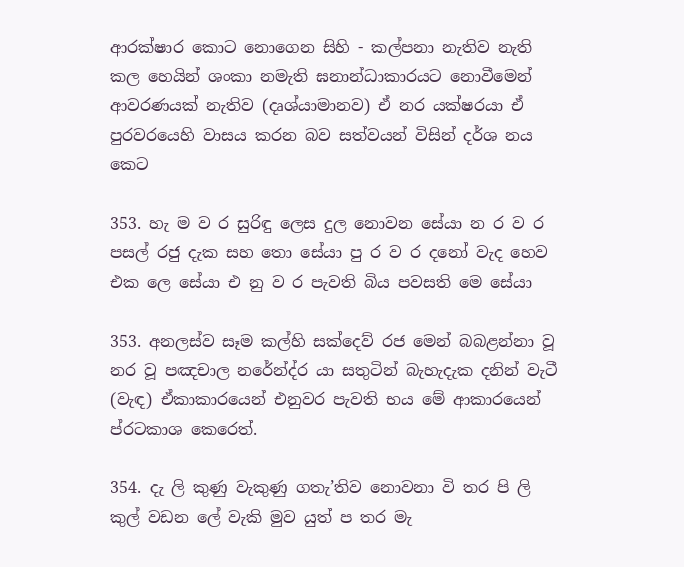ආරක්ෂාර කොට නොගෙන සිහි - කල්පනා නැතිව නැති කල හෙයින් ශංකා නමැති ඝනාන්ධාකාරයට නොවීමෙන් ආවරණයක් ‍නැතිව (දෘශ්යාමානව) ඒ නර යක්ෂරයා ඒ පුරවරයෙහි වාසය කරන බව සත්වයන් විසින් දර්ශ නය කෙට

353. හැ ම ව ර සුරිඳු ලෙස දුල නොවන සේයා න ර ව ර පසල් රජු දැක සහ තො සේයා පු ර ව ර ‍දනෝ වැද හෙව එක ලෙ සේයා එ නු ව ර පැවති බිය පවසති මෙ සේයා

353. අනලස්ව සෑම කල්හි සක්දෙව් රජ මෙන් බබළන්නා වූ නර වූ පඤචාල නරේන්ද්ර යා සතුටින් බැහැදැක දනින් වැටී (වැඳ) ඒකාකාරයෙන් එනුවර පැවති භය මේ ආකාරයෙන් ප්රටකාශ කෙරෙත්.

354. දැ ලි කුණු වැකුණු ගතැ’තිව නොවනා වි තර පි ලි කුල් ව‍ඩන ලේ වැකි මුව යුත් ප තර මැ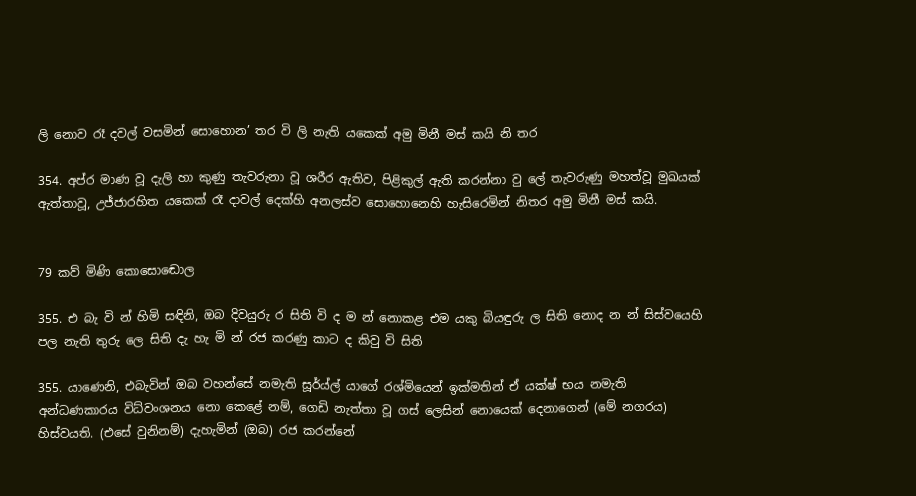ලි නොව රෑ දවල් වසමින් සොහොන’ තර වි ලි නැති යකෙක් අමු මිනී මස් කයි නි තර

354. අප්ර මාණ වූ දැලි හා කුණු තැවරුනා වූ ශරීර ඇතිව, පිළිකුල් ඇති කරන්නා වු ලේ තැවරුණු මහත්වූ මුඛයක් ඇත්තාවූ, උජ්ජාරහිත යකෙක් රෑ දාවල් දෙ‍ක්හි අනලස්ව සොහොනෙහි හැසිරෙමින් නිතර අමු මිනී මස් කයි.


79 කව් මිණි කො‍සොඬොල

355. එ බැ වි න් හිමි සඳිනි, ඔබ දිවයුරු ර සිති වි ද ම න් නොකළ එම යකු බියඳුරු ල සිති නොද න න් සිස්වයෙහි පල නැති තුරු ‍ලෙ සිති දැ හැ මි න් රජ කරණු කාට ද කිවු වි සිති

355. යාණෙනි, එබැවින් ඔබ වහන්සේ නමැති සූර්ය්ල් යාගේ රශ්මියෙන් ඉක්මතින් ඒ යක්ෂ් භය නමැති අන්ධණකාරය විධ්වංශනය නො කෙළේ නම්, ගෙඩි නැත්තා වූ ගස් ලෙසින් නොයෙක් දෙනාගෙන් (මේ නගරය) හිස්වයති. (එසේ වුනිනම්) දැහැමින් (ඔබ) රජ කර‍න්නේ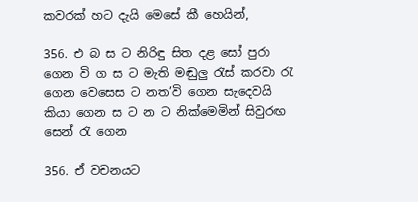කවරක් හට දැයි මෙසේ කී හෙයින්,

356. එ බ ස ට නිරිඳු සිත දළ සෝ පුරා ගෙන වි ග ස ට මැති මඬුලු රැස් කරවා රැ ගෙන වෙසෙස ට නත’වි ගෙන සැදෙවයි කියා ගෙන ස ට න ට නික්මෙ‍මින් සිවුරඟ සෙන් රැ ගෙන

356. ඒ වචනයට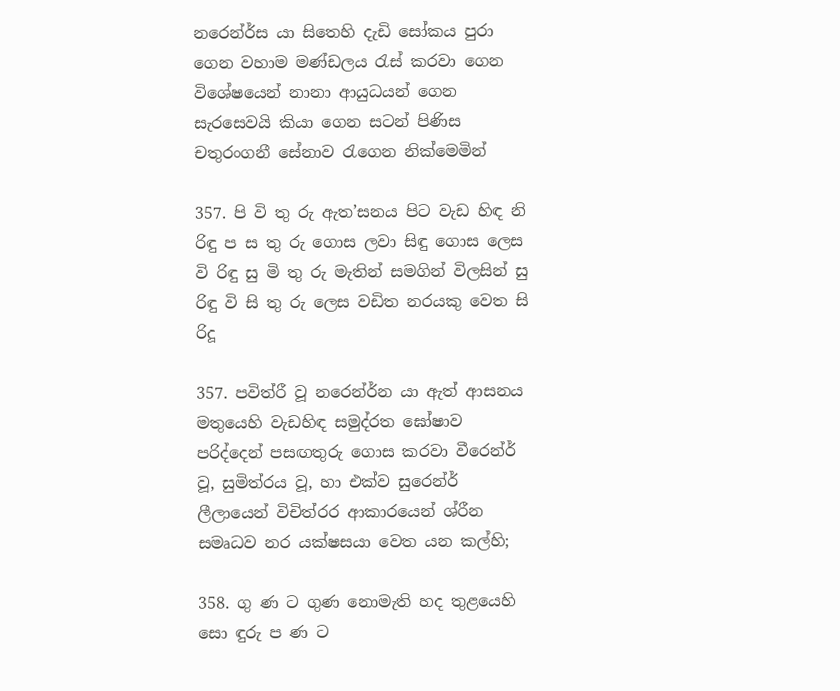නරෙන්ර්ස යා සිතෙහි දැඩි‍ සෝකය පුරා ගෙන වහාම මණ්ඩලය රැස් කරවා ගෙන විශේෂයෙන් නානා ආයුධයන් ගෙන සැරසෙවයි කියා ගෙන සටන් පිණිස චතුරංගනී සේනාව රැගෙන නික්මෙමින්

357. පි වි තු රු ඇත’සනය පිට වැඩ හිඳ නි රිඳු ප ස තු රු ගොස ලවා සිඳු ගොස ලෙස වි රිඳු සු මි තු රු ‍මැතින් සමගින් විලසින් සු රිඳු වි සි තු රු ලෙස වඩිත නරය‍කු වෙත සි රිදූ

357. පවිත්රී වූ නරෙන්ර්න යා ඇත් ආසනය මතුයෙහි වැඩහිඳ සමුද්රත ඝෝෂාව පරිද්දෙන් පසඟතුරු ගොස කරවා වීරෙන්ර් වූ, සුමිත්රය වූ, හා එක්ව සුරෙන්ර් ලීලායෙන් විචිත්රර ආකාරයෙන් ශ්රීන සමෘධව නර යක්ෂසයා වෙත යන කල්හි;

358. ගු ණ ට ගුණ නොමැති හද තුළයෙහි සො ඳුරු ප ණ ට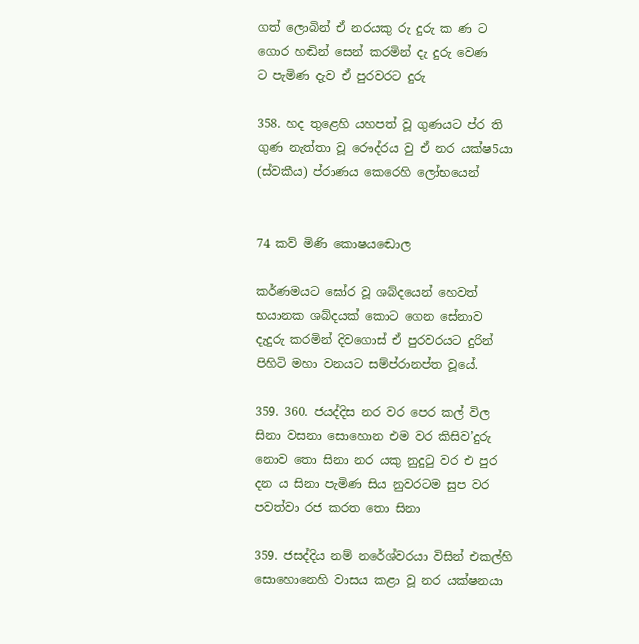ගත් ලොබින් ඒ නරයකු රු දුරු ක ණ ට ගොර හඬින් සෙන් කරමින් දැ දුරු වෙණ ට ‍පැමිණ දැව ඒ පුරවරට දුරු

358. හද තුළෙහි යහපත් වූ ගුණයට ප්ර ති ගුණ නැත්තා වූ රෞද්රය වු ඒ නර යක්ෂ5යා (ස්වකීය) ප්රා‍ණය කෙරෙහි ලෝභයෙන්


74 කව් මිණි කො‍ෂයඬොල

කර්ණමයට ඝෝර වූ ශබ්දයෙන් හෙවත් භයානක ශබ්දයක් කොට ගෙන සේනාව දැදුරු කරමින් දිවගොස් ඒ පුරවරයට දුරින් පිහිටි මහා වනයට සම්ප්රානප්ත වූයේ.

359. 360. ජයද්දිස නර වර පෙර කල් විල සිනා වසනා සොහොන එම වර කිසිව’දුරු නොව තො සිනා නර යකු නුදුටු වර එ පුර දන ය සිනා පැමිණ සිය නුවරටම සුප වර පවත්වා රජ කරත තො සිනා

359. ජසද්දිය නම් නරේශ්වරයා විසින් එකල්හි සොහොනෙහි වාසය කළා වූ නර යක්ෂනයා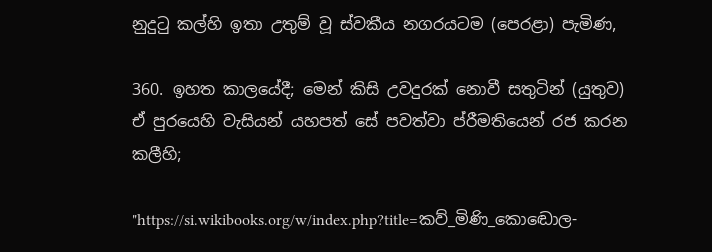නුදුටු කල්හි ඉතා උතුම් වූ ස්වකීය නගරයටම (පෙරළා) පැමිණ,

360. ඉහත කාලයේදී; මෙන් කිසි උවදුරක් නොවී සතුටින් (යුතුව) ඒ පුරයෙහි වැසියන් යහපත් සේ පවත්වා ප්රීමතියෙන් රජ කරන කලීහි;

"https://si.wikibooks.org/w/index.php?title=කව්_මිණි_කොඬොල-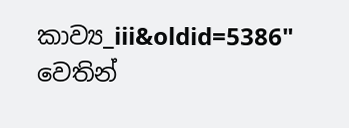කාව්‍ය_iii&oldid=5386" වෙතින්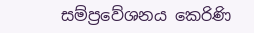සම්ප්‍රවේශනය කෙරිණි